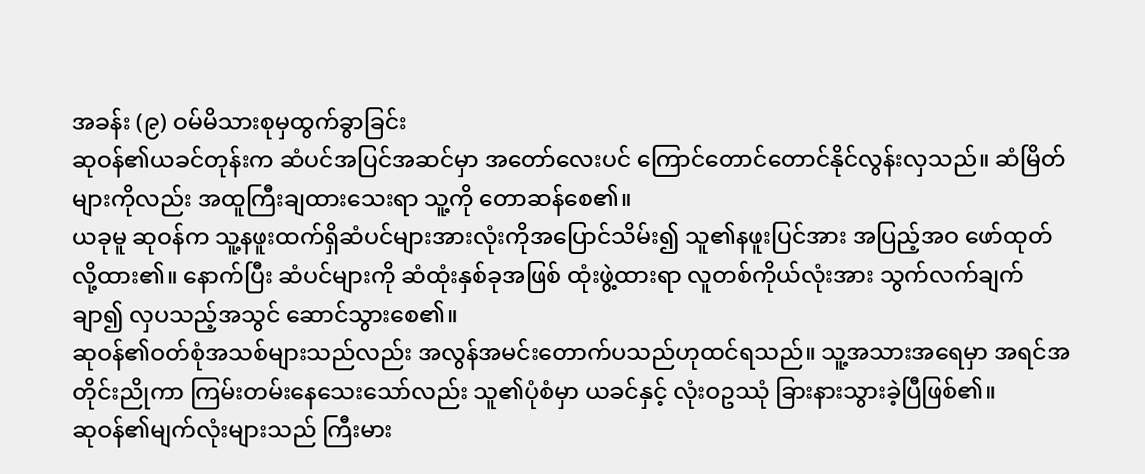အခန်း (၉) ဝမ်မိသားစုမှထွက်ခွာခြင်း
ဆုဝန်၏ယခင်တုန်းက ဆံပင်အပြင်အဆင်မှာ အတော်လေးပင် ကြောင်တောင်တောင်နိုင်လွန်းလှသည်။ ဆံမြိတ်များကိုလည်း အထူကြီးချထားသေးရာ သူ့ကို တောဆန်စေ၏။
ယခုမူ ဆုဝန်က သူ့နဖူးထက်ရှိဆံပင်များအားလုံးကိုအပြောင်သိမ်း၍ သူ၏နဖူးပြင်အား အပြည့်အဝ ဖော်ထုတ်လို့ထား၏။ နောက်ပြီး ဆံပင်များကို ဆံထုံးနှစ်ခုအဖြစ် ထုံးဖွဲ့ထားရာ လူတစ်ကိုယ်လုံးအား သွက်လက်ချက်ချာ၍ လှပသည့်အသွင် ဆောင်သွားစေ၏။
ဆုဝန်၏ဝတ်စုံအသစ်များသည်လည်း အလွန်အမင်းတောက်ပသည်ဟုထင်ရသည်။ သူ့အသားအရေမှာ အရင်အတိုင်းညိုကာ ကြမ်းတမ်းနေသေးသော်လည်း သူ၏ပုံစံမှာ ယခင်နှင့် လုံးဝဥဿုံ ခြားနားသွားခဲ့ပြီဖြစ်၏။
ဆုဝန်၏မျက်လုံးများသည် ကြီးမား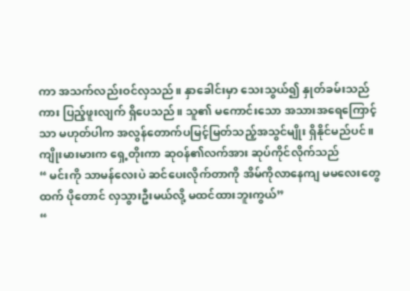ကာ အသက်လည်းဝင်လှသည်။ နှာခေါင်းမှာ သေးသွယ်၍ နှုတ်ခမ်းသည်ကား ပြည့်ဖူးလျက် ရှိပေသည်။ သူ၏ မကောင်းသော အသားအရေကြောင့်သာ မဟုတ်ပါက အလွန်တောက်ပမြင့်မြတ်သည့်အသွင်မျိုး ရှိနိုင်မည်ပင်။
ကျိုးမားမားက ရှေ့တိုးကာ ဆုဝန်၏လက်အား ဆုပ်ကိုင်လိုက်သည်
“ မင်းကို သာမန်လေးပဲ ဆင်ပေးလိုက်တာကို အိမ်ကိုလာနေကျ မမလေးတွေထက် ပိုတောင် လှသွားဦးမယ်လို့ မထင်ထားဘူးကွယ်”
“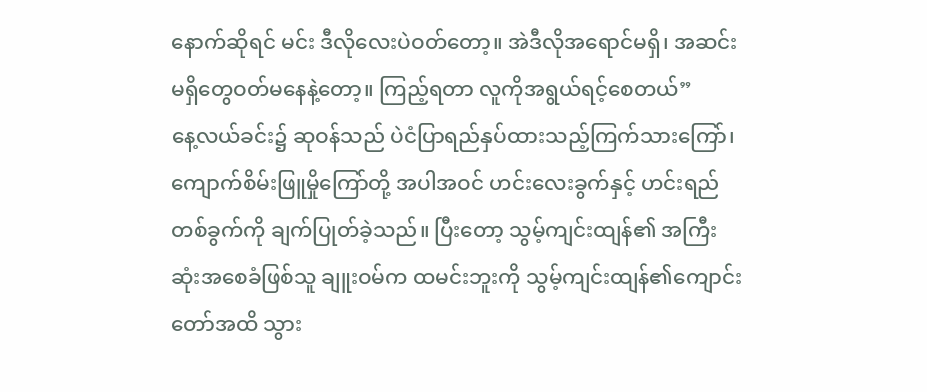နောက်ဆိုရင် မင်း ဒီလိုလေးပဲဝတ်တော့။ အဲဒီလိုအရောင်မရှိ၊ အဆင်းမရှိတွေဝတ်မနေနဲ့တော့။ ကြည့်ရတာ လူကိုအရွယ်ရင့်စေတယ်”
နေ့လယ်ခင်း၌ ဆုဝန်သည် ပဲငံပြာရည်နှပ်ထားသည့်ကြက်သားကြော်၊ ကျောက်စိမ်းဖြူမှိုကြော်တို့ အပါအဝင် ဟင်းလေးခွက်နှင့် ဟင်းရည်တစ်ခွက်ကို ချက်ပြုတ်ခဲ့သည်။ ပြီးတော့ သွမ့်ကျင်းထျန်၏ အကြီးဆုံးအစေခံဖြစ်သူ ချူးဝမ်က ထမင်းဘူးကို သွမ့်ကျင်းထျန်၏ကျောင်းတော်အထိ သွား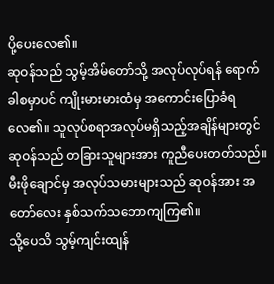ပို့ပေးလေ၏။
ဆုဝန်သည် သွမ့်အိမ်တော်သို့ အလုပ်လုပ်ရန် ရောက်ခါစမှာပင် ကျိုးမားမားထံမှ အကောင်းပြောခံရလေ၏။ သူလုပ်စရာအလုပ်မရှိသည့်အချိန်များတွင် ဆုဝန်သည် တခြားသူများအား ကူညီပေးတတ်သည်။ မီးဖိုချောင်မှ အလုပ်သမားများသည် ဆုဝန်အား အတော်လေး နှစ်သက်သဘောကျကြ၏။
သို့ပေသိ သွမ့်ကျင်းထျန်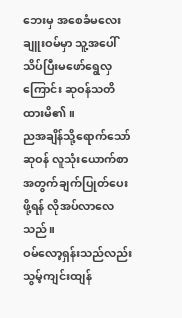ဘေးမှ အစေခံမလေးချူးဝမ်မှာ သူ့အပေါ် သိပ်ပြီးမဖော်ရွေလှကြောင်း ဆုဝန်သတိထားမိ၏။
ညအချိန်သို့ရောက်သော် ဆုဝန် လူသုံးယောက်စာအတွက်ချက်ပြုတ်ပေးဖို့ရန် လိုအပ်လာလေသည်။
ဝမ်လော့ရှန်းသည်လည်း သွမ့်ကျင်းထျန်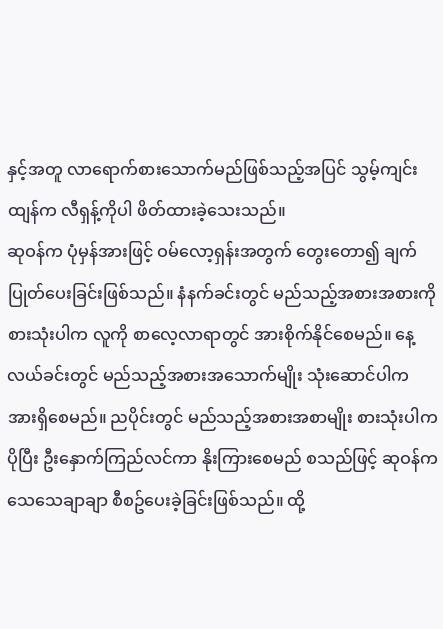နှင့်အတူ လာရောက်စားသောက်မည်ဖြစ်သည့်အပြင် သွမ့်ကျင်းထျန်က လီရှန့်ကိုပါ ဖိတ်ထားခဲ့သေးသည်။
ဆုဝန်က ပုံမှန်အားဖြင့် ဝမ်လော့ရှန်းအတွက် တွေးတော၍ ချက်ပြုတ်ပေးခြင်းဖြစ်သည်။ နံနက်ခင်းတွင် မည်သည့်အစားအစားကို စားသုံးပါက လူကို စာလေ့လာရာတွင် အားစိုက်နိုင်စေမည်။ နေ့လယ်ခင်းတွင် မည်သည့်အစားအသောက်မျိုး သုံးဆောင်ပါက အားရှိစေမည်။ ညပိုင်းတွင် မည်သည့်အစားအစာမျိုး စားသုံးပါက ပိုပြီး ဦးနှောက်ကြည်လင်ကာ နိုးကြားစေမည် စသည်ဖြင့် ဆုဝန်က သေသေချာချာ စီစဥ်ပေးခဲ့ခြင်းဖြစ်သည်။ ထို့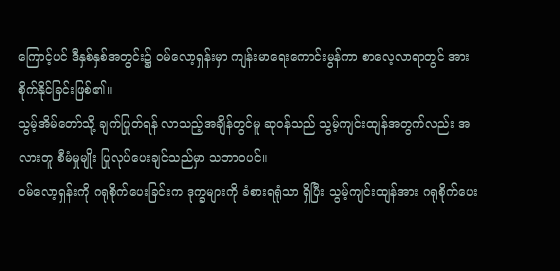ကြောင့်ပင် ဒီနှစ်နှစ်အတွင်း၌ ဝမ်လော့ရှန်းမှာ ကျန်းမာရေးကောင်းမွန်ကာ စာလေ့လာရာတွင် အားစိုက်နိုင်ခြင်းဖြစ်၏။
သွမ့်အိမ်တော်သို့ ချက်ပြုတ်ရန် လာသည့်အချိန်တွင်မူ ဆုဝန်သည် သွမ့်ကျင်းထျန်အတွက်လည်း အလားတူ စီမံမှုမျိုး ပြုလုပ်ပေးချင်သည်မှာ သဘာဝပင်။
ဝမ်လော့ရှန်းကို ဂရုစိုက်ပေးခြင်းက ဒုက္ခများကို ခံစားရရုံသာ ရှိပြီး သွမ့်ကျင်းထျန်အား ဂရုစိုက်ပေး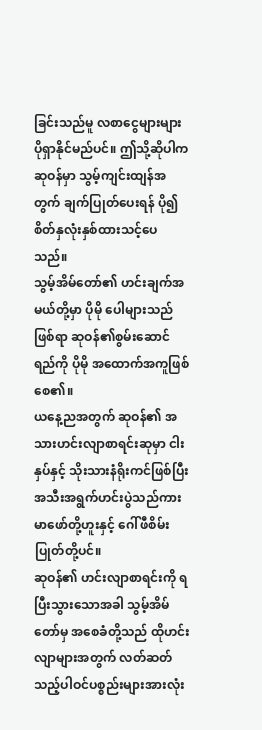ခြင်းသည်မူ လစာငွေများများ ပိုရှာနိုင်မည်ပင်။ ဤသို့ဆိုပါက ဆုဝန်မှာ သွမ့်ကျင်းထျန်အတွက် ချက်ပြုတ်ပေးရန် ပို၍ စိတ်နှလုံးနှစ်ထားသင့်ပေသည်။
သွမ့်အိမ်တော်၏ ဟင်းချက်အမယ်တို့မှာ ပိုမို ပေါများသည်ဖြစ်ရာ ဆုဝန်၏စွမ်းဆောင်ရည်ကို ပိုမို အထောက်အကူဖြစ်စေ၏။
ယနေ့ညအတွက် ဆုဝန်၏ အသားဟင်းလျာစာရင်းဆုမှာ ငါးနှပ်နှင့် သိုးသားနံရိုးကင်ဖြစ်ပြီး အသီးအရွက်ဟင်းပွဲသည်ကား မာဖော်တို့ဟူးနှင့် ဂေါ်ဖီစိမ်းပြုတ်တို့ပင်။
ဆုဝန်၏ ဟင်းလျာစာရင်းကို ရပြီးသွားသောအခါ သွမ့်အိမ်တော်မှ အစေခံတို့သည် ထိုဟင်းလျာများအတွက် လတ်ဆတ်သည့်ပါဝင်ပစ္စည်းများအားလုံး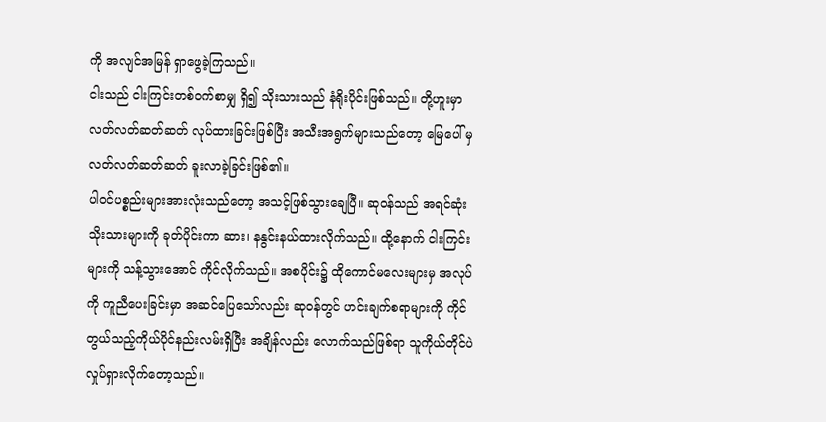ကို အလျင်အမြန် ရှာဖွေခဲ့ကြသည်။
ငါးသည် ငါးကြင်းတစ်ဝက်စာမျှ ရှိ၍ သိုးသားသည် နံရိုးပိုင်းဖြစ်သည်။ တို့ဟူးမှာ လတ်လတ်ဆတ်ဆတ် လုပ်ထားခြင်းဖြစ်ပြီး အသီးအရွက်များသည်တော့ မြေပေါ် မှ လတ်လတ်ဆတ်ဆတ် ခူးလာခဲ့ခြင်းဖြစ်၏။
ပါဝင်ပစ္စည်းများအားလုံးသည်တော့ အသင့်ဖြစ်သွားချေပြီ။ ဆုဝန်သည် အရင်ဆုံး သိုးသားများကို ခုတ်ပိုင်းကာ ဆား၊ နနွင်းနယ်ထားလိုက်သည်။ ထို့နောက် ငါးကြင်းများကို သန့်သွားအောင် ကိုင်လိုက်သည်။ အစပိုင်း၌ ထိုကောင်မလေးများမှ အလုပ်ကို ကူညီပေးခြင်းမှာ အဆင်ပြေသော်လည်း ဆုဝန်တွင် ဟင်းချက်စရာများကို ကိုင်တွယ်သည့်ကိုယ်ပိုင်နည်းလမ်းရှိပြီး အချိန်လည်း လောက်သည်ဖြစ်ရာ သူကိုယ်တိုင်ပဲ လှုပ်ရှားလိုက်တော့သည်။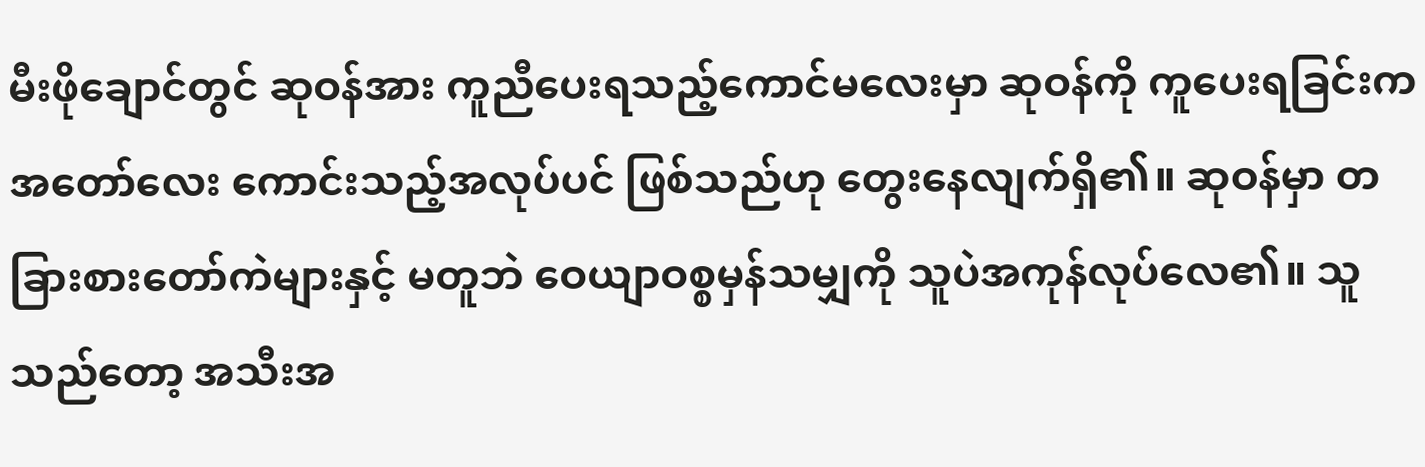မီးဖိုချောင်တွင် ဆုဝန်အား ကူညီပေးရသည့်ကောင်မလေးမှာ ဆုဝန်ကို ကူပေးရခြင်းက အတော်လေး ကောင်းသည့်အလုပ်ပင် ဖြစ်သည်ဟု တွေးနေလျက်ရှိ၏။ ဆုဝန်မှာ တခြားစားတော်ကဲများနှင့် မတူဘဲ ဝေယျာဝစ္စမှန်သမျှကို သူပဲအကုန်လုပ်လေ၏။ သူသည်တော့ အသီးအ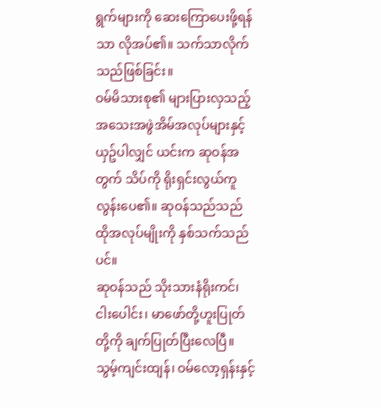ရွက်များကို ဆေးကြောပေးဖို့ရန်သာ လိုအပ်၏။ သက်သာလိုက်သည်ဖြစ်ခြင်း။
ဝမ်မိသားစု၏ များပြားလှသည့် အသေးအဖွဲအိမ်အလုပ်များနှင့် ယှဥ်ပါလျှင် ယင်းက ဆုဝန်အတွက် သိပ်ကို ရိုးရှင်းလွယ်ကူလွန်းပေ၏။ ဆုဝန်သည်သည် ထိုအလုပ်မျိုးကို နှစ်သက်သည်ပင်။
ဆုဝန်သည် သိုးသားနံရိုးကင်၊ ငါးပေါင်း၊ မာဖော်တို့ဟူးပြုတ်တို့ကို ချက်ပြုတ်ပြီးလေပြီ။ သွမ့်ကျင်းထျန်၊ ဝမ်လော့ရှန်းနှင့်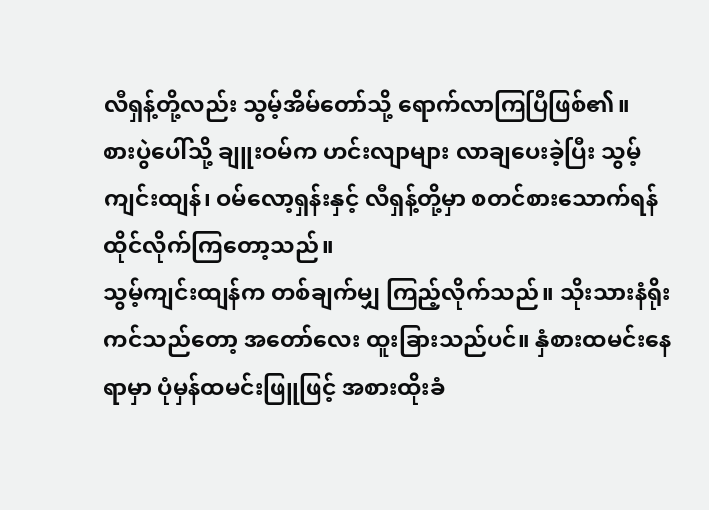လီရှန့်တို့လည်း သွမ့်အိမ်တော်သို့ ရောက်လာကြပြီဖြစ်၏။
စားပွဲပေါ်သို့ ချူးဝမ်က ဟင်းလျာများ လာချပေးခဲ့ပြီး သွမ့်ကျင်းထျန်၊ ဝမ်လော့ရှန်းနှင့် လီရှန့်တို့မှာ စတင်စားသောက်ရန် ထိုင်လိုက်ကြတော့သည်။
သွမ့်ကျင်းထျန်က တစ်ချက်မျှ ကြည့်လိုက်သည်။ သိုးသားနံရိုးကင်သည်တော့ အတော်လေး ထူးခြားသည်ပင်။ နှံစားထမင်းနေရာမှာ ပုံမှန်ထမင်းဖြူဖြင့် အစားထိုးခံ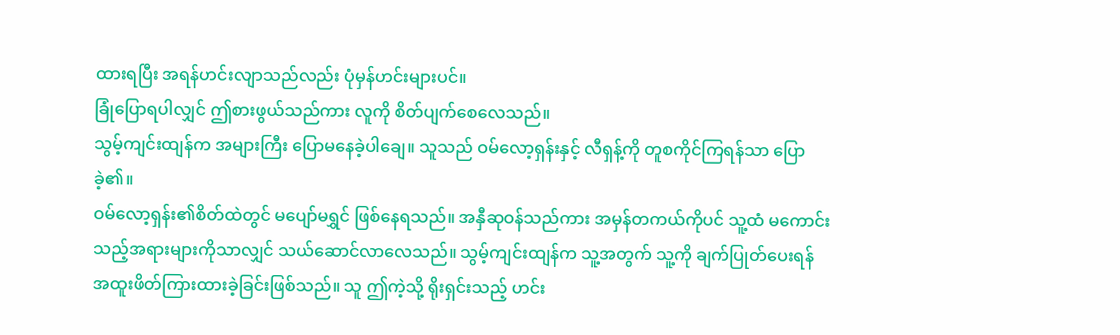ထားရပြီး အရန်ဟင်းလျာသည်လည်း ပုံမှန်ဟင်းများပင်။
ခြုံပြောရပါလျှင် ဤစားဖွယ်သည်ကား လူကို စိတ်ပျက်စေလေသည်။
သွမ့်ကျင်းထျန်က အများကြီး ပြောမနေခဲ့ပါချေ။ သူသည် ဝမ်လော့ရှန်းနှင့် လီရှန့်ကို တူစကိုင်ကြရန်သာ ပြောခဲ့၏။
ဝမ်လော့ရှန်း၏စိတ်ထဲတွင် မပျော်မရွှင် ဖြစ်နေရသည်။ အနှီဆုဝန်သည်ကား အမှန်တကယ်ကိုပင် သူ့ထံ မကောင်းသည့်အရားများကိုသာလျှင် သယ်ဆောင်လာလေသည်။ သွမ့်ကျင်းထျန်က သူ့အတွက် သူ့ကို ချက်ပြုတ်ပေးရန် အထူးဖိတ်ကြားထားခဲ့ခြင်းဖြစ်သည်။ သူ ဤကဲ့သို့ ရိုးရှင်းသည့် ဟင်း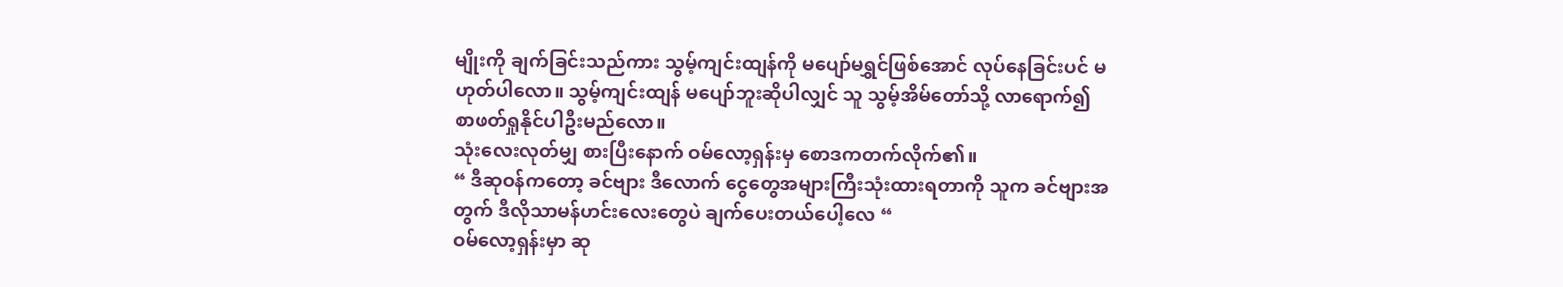မျိုးကို ချက်ခြင်းသည်ကား သွမ့်ကျင်းထျန်ကို မပျော်မရွှင်ဖြစ်အောင် လုပ်နေခြင်းပင် မဟုတ်ပါလော။ သွမ့်ကျင်းထျန် မပျော်ဘူးဆိုပါလျှင် သူ သွမ့်အိမ်တော်သို့ လာရောက်၍ စာဖတ်ရှုနိုင်ပါဦးမည်လော။
သုံးလေးလုတ်မျှ စားပြီးနောက် ဝမ်လော့ရှန်းမှ စောဒကတက်လိုက်၏။
“ ဒီဆုဝန်ကတော့ ခင်ဗျား ဒီလောက် ငွေတွေအများကြီးသုံးထားရတာကို သူက ခင်ဗျားအတွက် ဒီလိုသာမန်ဟင်းလေးတွေပဲ ချက်ပေးတယ်ပေါ့လေ “
ဝမ်လော့ရှန်းမှာ ဆု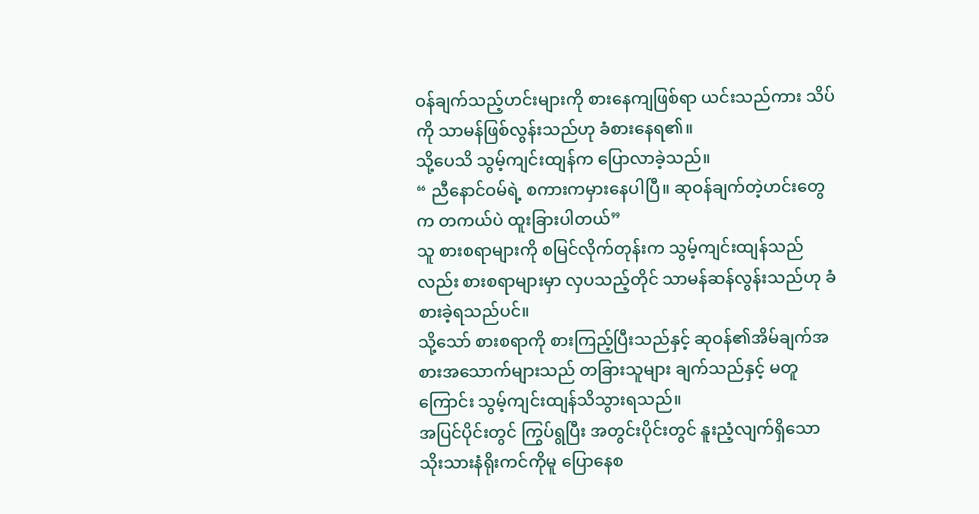ဝန်ချက်သည့်ဟင်းများကို စားနေကျဖြစ်ရာ ယင်းသည်ကား သိပ်ကို သာမန်ဖြစ်လွန်းသည်ဟု ခံစားနေရ၏။
သို့ပေသိ သွမ့်ကျင်းထျန်က ပြောလာခဲ့သည်။
“ ညီနောင်ဝမ်ရဲ့ စကားကမှားနေပါပြီ။ ဆုဝန်ချက်တဲ့ဟင်းတွေက တကယ်ပဲ ထူးခြားပါတယ်”
သူ စားစရာများကို စမြင်လိုက်တုန်းက သွမ့်ကျင်းထျန်သည်လည်း စားစရာများမှာ လှပသည့်တိုင် သာမန်ဆန်လွန်းသည်ဟု ခံစားခဲ့ရသည်ပင်။
သို့သော် စားစရာကို စားကြည့်ပြီးသည်နှင့် ဆုဝန်၏အိမ်ချက်အစားအသောက်များသည် တခြားသူများ ချက်သည်နှင့် မတူကြောင်း သွမ့်ကျင်းထျန်သိသွားရသည်။
အပြင်ပိုင်းတွင် ကြွပ်ရွပြီး အတွင်းပိုင်းတွင် နူးညံ့လျက်ရှိသော သိုးသားနံရိုးကင်ကိုမူ ပြောနေစ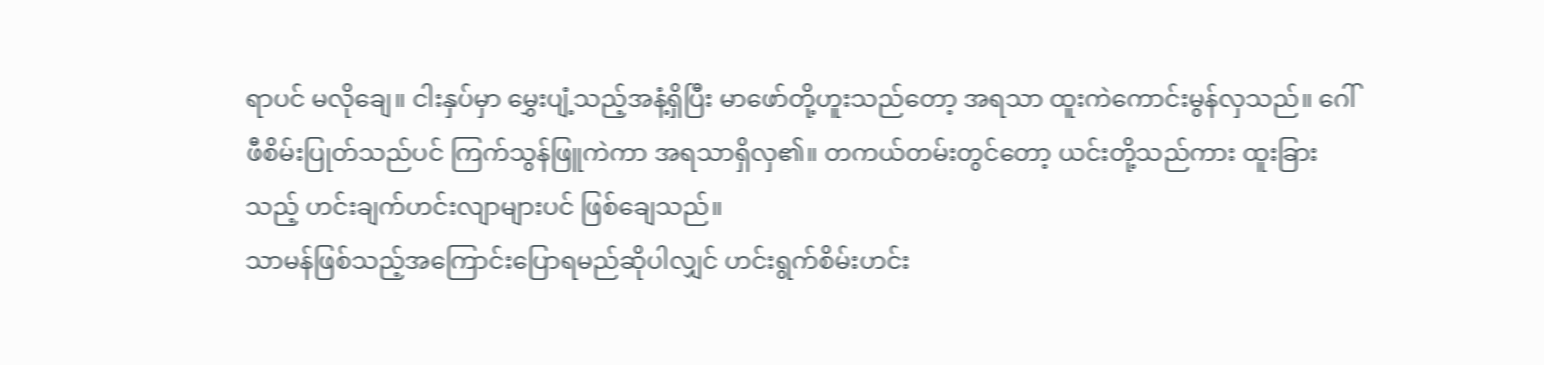ရာပင် မလိုချေ။ ငါးနှပ်မှာ မွှေးပျံ့သည့်အနံ့ရှိပြီး မာဖော်တို့ဟူးသည်တော့ အရသာ ထူးကဲကောင်းမွန်လှသည်။ ဂေါ်ဖီစိမ်းပြုတ်သည်ပင် ကြက်သွန်ဖြူကဲကာ အရသာရှိလှ၏။ တကယ်တမ်းတွင်တော့ ယင်းတို့သည်ကား ထူးခြားသည့် ဟင်းချက်ဟင်းလျာများပင် ဖြစ်ချေသည်။
သာမန်ဖြစ်သည့်အကြောင်းပြောရမည်ဆိုပါလျှင် ဟင်းရွက်စိမ်းဟင်း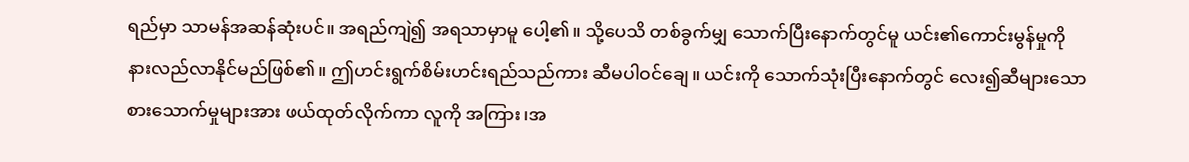ရည်မှာ သာမန်အဆန်ဆုံးပင်။ အရည်ကျဲ၍ အရသာမှာမူ ပေါ့၏။ သို့ပေသိ တစ်ခွက်မျှ သောက်ပြီးနောက်တွင်မူ ယင်း၏ကောင်းမွန်မှုကို နားလည်လာနိုင်မည်ဖြစ်၏။ ဤဟင်းရွက်စိမ်းဟင်းရည်သည်ကား ဆီမပါဝင်ချေ။ ယင်းကို သောက်သုံးပြီးနောက်တွင် လေး၍ဆီများသော စားသောက်မှုများအား ဖယ်ထုတ်လိုက်ကာ လူကို အကြား၊အ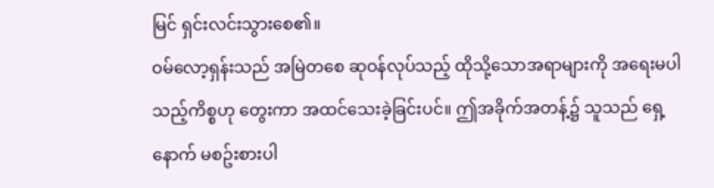မြင် ရှင်းလင်းသွားစေ၏။
ဝမ်လော့ရှန်းသည် အမြဲတစေ ဆုဝန်လုပ်သည့် ထိုသို့သောအရာများကို အရေးမပါသည့်ကိစ္စဟု တွေးကာ အထင်သေးခဲ့ခြင်းပင်။ ဤအခိုက်အတန့်၌ သူသည် ရှေ့နောက် မစဥ်းစားပါ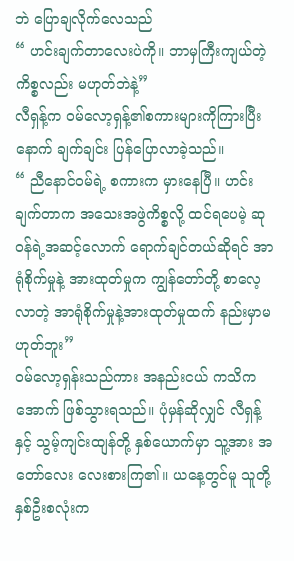ဘဲ ပြောချလိုက်လေသည်
“ ဟင်းချက်တာလေးပဲကို။ ဘာမှကြီးကျယ်တဲ့ကိစ္စလည်း မဟုတ်ဘဲနဲ့”
လီရှန့်က ဝမ်လော့ရှန့်၏စကားများကိုကြားပြီးနောက် ချက်ချင်း ပြန်ပြောလာခဲ့သည်။
“ ညီနောင်ဝမ်ရဲ့ စကားက မှားနေပြီ။ ဟင်းချက်တာက အသေးအဖွဲကိစ္စလို့ ထင်ရပေမဲ့ ဆုဝန်ရဲ့အဆင့်လောက် ရောက်ချင်တယ်ဆိုရင် အာရုံစိုက်မှုနဲ့ အားထုတ်မှုက ကျွန်တော်တို့ စာလေ့လာတဲ့ အာရုံစိုက်မှုနဲ့အားထုတ်မှုထက် နည်းမှာမဟုတ်ဘူး”
ဝမ်လော့ရှန်းသည်ကား အနည်းငယ် ကသိကအောက် ဖြစ်သွားရသည်။ ပုံမှန်ဆိုလျှင် လီရှန့်နှင့် သွမ့်ကျင်းထျန်တို့ နှစ်ယောက်မှာ သူ့အား အတော်လေး လေးစားကြ၏။ ယနေ့တွင်မူ သူတို့နှစ်ဦးစလုံးက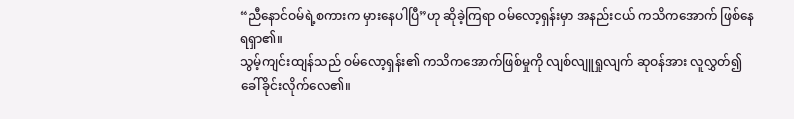“ညီနောင်ဝမ်ရဲ့စကားက မှားနေပါပြီ”ဟု ဆိုခဲ့ကြရာ ဝမ်လော့ရှန်းမှာ အနည်းငယ် ကသိကအောက် ဖြစ်နေရရှာ၏။
သွမ့်ကျင်းထျန်သည် ဝမ်လော့ရှန်း၏ ကသိကအောက်ဖြစ်မှုကို လျစ်လျူရှုလျက် ဆုဝန်အား လူလွှတ်၍ ခေါ်ခိုင်းလိုက်လေ၏။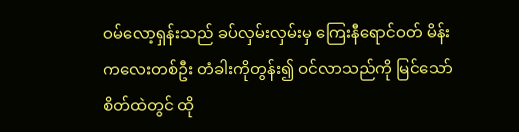ဝမ်လော့ရှန်းသည် ခပ်လှမ်းလှမ်းမှ ကြေးနီရောင်ဝတ် မိန်းကလေးတစ်ဦး တံခါးကိုတွန်း၍ ဝင်လာသည်ကို မြင်သော် စိတ်ထဲတွင် ထို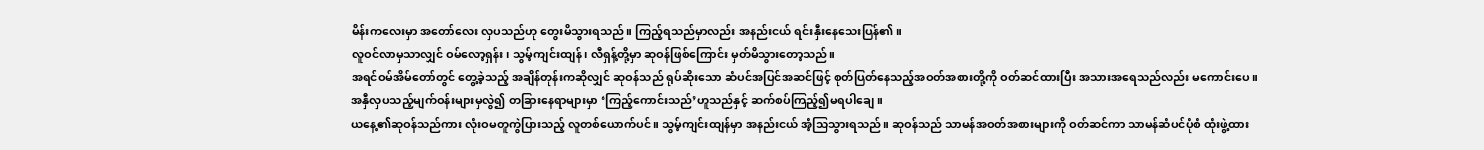မိန်းကလေးမှာ အတော်လေး လှပသည်ဟု တွေးမိသွားရသည်။ ကြည့်ရသည်မှာလည်း အနည်းငယ် ရင်းနှီးနေသေးပြန်၏။
လူဝင်လာမှသာလျှင် ဝမ်လော့ရှန်း၊ သွမ့်ကျင်းထျန်၊ လီရှန့်တို့မှာ ဆုဝန်ဖြစ်ကြောင်း မှတ်မိသွားတော့သည်။
အရင်ဝမ်အိမ်တော်တွင် တွေ့ခဲ့သည့် အချိန်တုန်းကဆိုလျှင် ဆုဝန်သည် ရုပ်ဆိုးသော ဆံပင်အပြင်အဆင်ဖြင့် စုတ်ပြတ်နေသည့်အဝတ်အစားတို့ကို ဝတ်ဆင်ထားပြီး အသားအရေသည်လည်း မကောင်းပေ။ အနှီလှပသည့်မျက်ဝန်းများမှလွဲ၍ တခြားနေရာများမှာ ‘ကြည့်ကောင်းသည်’ဟူသည်နှင့် ဆက်စပ်ကြည့်၍မရပါချေ။
ယနေ့၏ဆုဝန်သည်ကား လုံးဝမတူကွဲပြားသည့် လူတစ်ယောက်ပင်။ သွမ့်ကျင်းထျန်မှာ အနည်းငယ် အံ့သြသွားရသည်။ ဆုဝန်သည် သာမန်အဝတ်အစားများကို ဝတ်ဆင်ကာ သာမန်ဆံပင်ပုံစံ ထုံးဖွဲ့ထား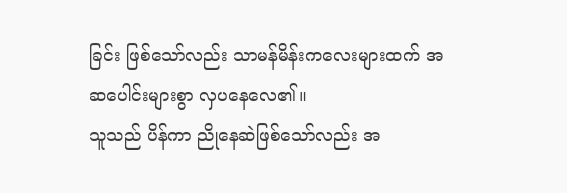ခြင်း ဖြစ်သော်လည်း သာမန်မိန်းကလေးများထက် အဆပေါင်းများစွာ လှပနေလေ၏။
သူသည် ပိန်ကာ ညိုနေဆဲဖြစ်သော်လည်း အ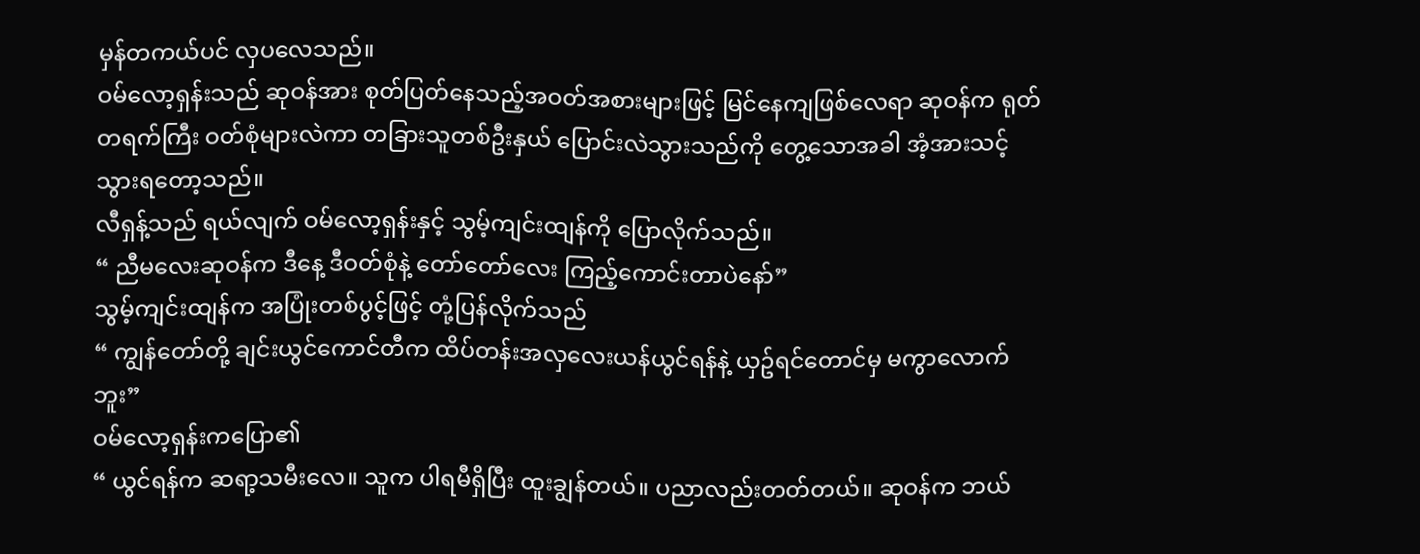မှန်တကယ်ပင် လှပလေသည်။
ဝမ်လော့ရှန်းသည် ဆုဝန်အား စုတ်ပြတ်နေသည့်အဝတ်အစားများဖြင့် မြင်နေကျဖြစ်လေရာ ဆုဝန်က ရုတ်တရက်ကြီး ဝတ်စုံများလဲကာ တခြားသူတစ်ဦးနှယ် ပြောင်းလဲသွားသည်ကို တွေ့သောအခါ အံ့အားသင့်သွားရတော့သည်။
လီရှန့်သည် ရယ်လျက် ဝမ်လော့ရှန်းနှင့် သွမ့်ကျင်းထျန်ကို ပြောလိုက်သည်။
“ ညီမလေးဆုဝန်က ဒီနေ့ ဒီဝတ်စုံနဲ့ တော်တော်လေး ကြည့်ကောင်းတာပဲနော်”
သွမ့်ကျင်းထျန်က အပြုံးတစ်ပွင့်ဖြင့် တုံ့ပြန်လိုက်သည်
“ ကျွန်တော်တို့ ချင်းယွင်ကောင်တီက ထိပ်တန်းအလှလေးယန်ယွင်ရန်နဲ့ ယှဥ်ရင်တောင်မှ မကွာလောက်ဘူး”
ဝမ်လော့ရှန်းကပြော၏
“ ယွင်ရန်က ဆရာ့သမီးလေ။ သူက ပါရမီရှိပြီး ထူးချွန်တယ်။ ပညာလည်းတတ်တယ်။ ဆုဝန်က ဘယ်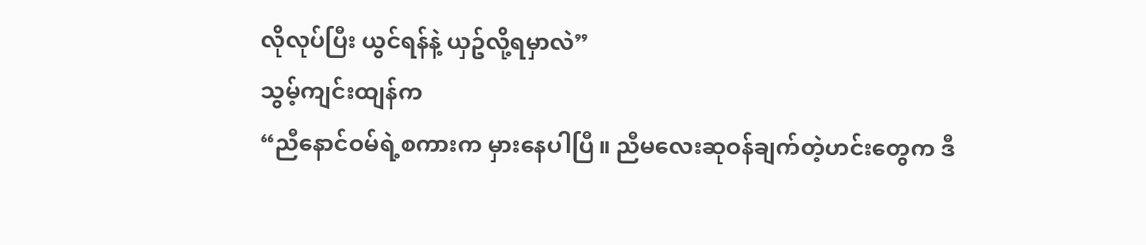လိုလုပ်ပြီး ယွင်ရန်နဲ့ ယှဥ်လို့ရမှာလဲ”
သွမ့်ကျင်းထျန်က
“ညီနောင်ဝမ်ရဲ့စကားက မှားနေပါပြီ။ ညီမလေးဆုဝန်ချက်တဲ့ဟင်းတွေက ဒီ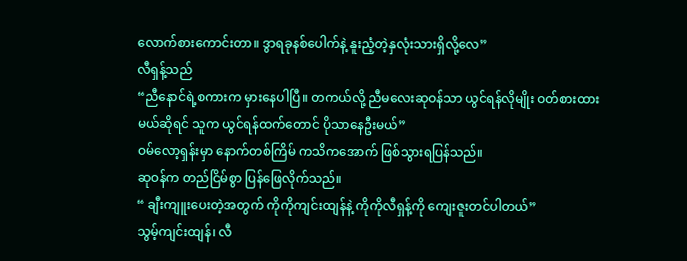လောက်စားကောင်းတာ။ ဒွာရခုနစ်ပေါက်နဲ့ နူးညံ့တဲ့နှလုံးသားရှိလို့လေ”
လီရှန့်သည်
“ညီနောင်ရဲ့စကားက မှားနေပါပြီ။ တကယ်လို့ ညီမလေးဆုဝန်သာ ယွင်ရန်လိုမျိုး ဝတ်စားထားမယ်ဆိုရင် သူက ယွင်ရန်ထက်တောင် ပိုသာနေဦးမယ်”
ဝမ်လော့ရှန်းမှာ နောက်တစ်ကြိမ် ကသိကအောက် ဖြစ်သွားရပြန်သည်။
ဆုဝန်က တည်ငြိမ်စွာ ပြန်ဖြေလိုက်သည်။
“ ချီးကျူးပေးတဲ့အတွက် ကိုကိုကျင်းထျန်နဲ့ ကိုကိုလီရှန့်ကို ကျေးဇူးတင်ပါတယ်”
သွမ့်ကျင်းထျန်၊ လီ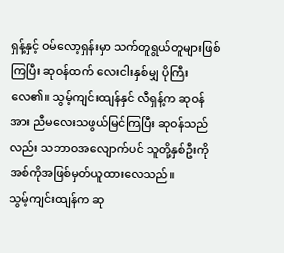ရှန့်နှင့် ဝမ်လော့ရှန်းမှာ သက်တူရွယ်တူများဖြစ်ကြပြီး ဆုဝန်ထက် လေးငါးနှစ်မျှ ပိုကြီးလေ၏။ သွမ့်ကျင်းထျန်နှင် လီရှန့်က ဆုဝန်အား ညီမလေးသဖွယ်မြင်ကြပြီး ဆုဝန်သည်လည်း သဘာဝအလျောက်ပင် သူတို့နှစ်ဦးကို အစ်ကိုအဖြစ်မှတ်ယူထားလေသည်။
သွမ့်ကျင်းထျန်က ဆု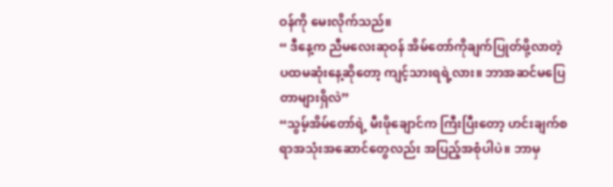ဝန်ကို မေးလိုက်သည်။
“ ဒီနေ့က ညီမလေးဆုဝန် အိမ်တော်ကိုချက်ပြုတ်ဖို့လာတဲ့ ပထမဆုံးနေ့ဆိုတော့ ကျင့်သားရရဲ့လား။ ဘာအဆင်မပြေတာများရှိလဲ”
“သွမ့်အိမ်တော်ရဲ့ မီးဖိုချောင်က ကြီးပြီးတော့ ဟင်းချက်စရာအသုံးအဆောင်တွေလည်း အပြည့်အစုံပါပဲ။ ဘာမှ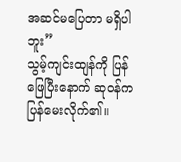အဆင်မပြေတာ မရှိပါဘူး”
သွမ့်ကျင်းထျန်ကို ပြန်ဖြေပြီးနောက် ဆုဝန်က ပြန်မေးလိုက်၏။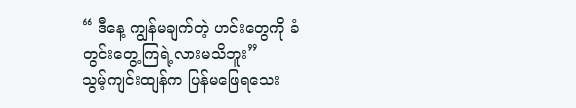“ ဒီနေ့ ကျွန်မချက်တဲ့ ဟင်းတွေကို ခံတွင်းတွေ့ကြရဲ့လားမသိဘူး”
သွမ့်ကျင်းထျန်က ပြန်မဖြေရသေး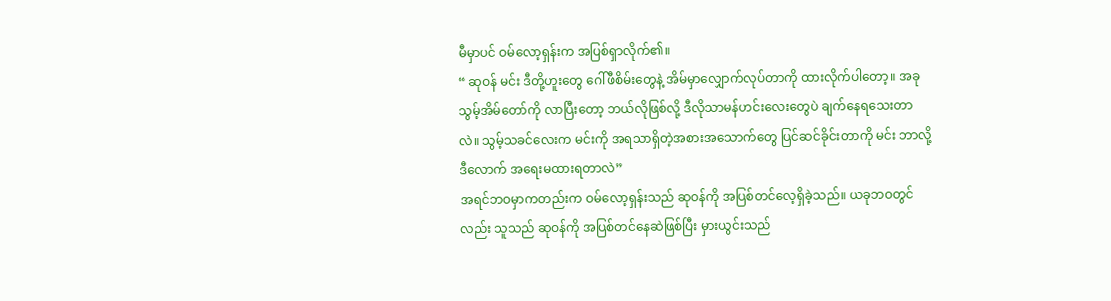မီမှာပင် ဝမ်လော့ရှန်းက အပြစ်ရှာလိုက်၏။
“ ဆုဝန် မင်း ဒီတို့ဟူးတွေ ဂေါ်ဖီစိမ်းတွေနဲ့ အိမ်မှာလျှောက်လုပ်တာကို ထားလိုက်ပါတော့။ အခု သွမ့်အိမ်တော်ကို လာပြီးတော့ ဘယ်လိုဖြစ်လို့ ဒီလိုသာမန်ဟင်းလေးတွေပဲ ချက်နေရသေးတာလဲ။ သွမ့်သခင်လေးက မင်းကို အရသာရှိတဲ့အစားအသောက်တွေ ပြင်ဆင်ခိုင်းတာကို မင်း ဘာလို့ ဒီလောက် အရေးမထားရတာလဲ”
အရင်ဘဝမှာကတည်းက ဝမ်လော့ရှန်းသည် ဆုဝန်ကို အပြစ်တင်လေ့ရှိခဲ့သည်။ ယခုဘဝတွင်လည်း သူသည် ဆုဝန်ကို အပြစ်တင်နေဆဲဖြစ်ပြီး မှားယွင်းသည်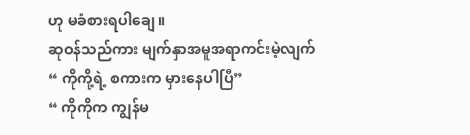ဟု မခံစားရပါချေ။
ဆုဝန်သည်ကား မျက်နှာအမူအရာကင်းမဲ့လျက်
“ ကိုကို့ရဲ့ စကားက မှားနေပါပြီ”
“ ကိုကိုက ကျွန်မ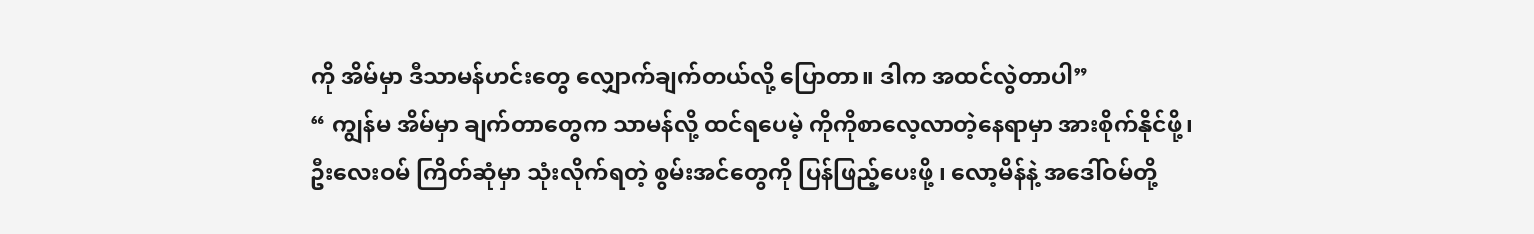ကို အိမ်မှာ ဒီသာမန်ဟင်းတွေ လျှောက်ချက်တယ်လို့ ပြောတာ။ ဒါက အထင်လွဲတာပါ”
“ ကျွန်မ အိမ်မှာ ချက်တာတွေက သာမန်လို့ ထင်ရပေမဲ့ ကိုကိုစာလေ့လာတဲ့နေရာမှာ အားစိုက်နိုင်ဖို့၊ ဦးလေးဝမ် ကြိတ်ဆုံမှာ သုံးလိုက်ရတဲ့ စွမ်းအင်တွေကို ပြန်ဖြည့်ပေးဖို့ ၊ လော့မိန်နဲ့ အဒေါ်ဝမ်တို့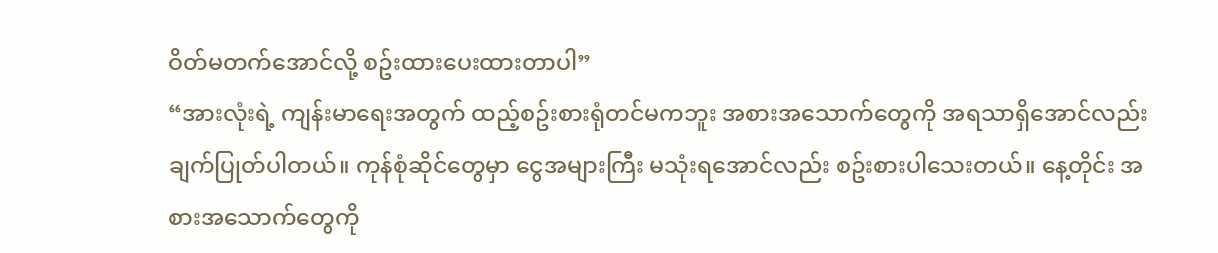ဝိတ်မတက်အောင်လို့ စဥ်းထားပေးထားတာပါ”
“အားလုံးရဲ့ ကျန်းမာရေးအတွက် ထည့်စဥ်းစားရုံတင်မကဘူး အစားအသောက်တွေကို အရသာရှိအောင်လည်း ချက်ပြုတ်ပါတယ်။ ကုန်စုံဆိုင်တွေမှာ ငွေအများကြီး မသုံးရအောင်လည်း စဥ်းစားပါသေးတယ်။ နေ့တိုင်း အစားအသောက်တွေကို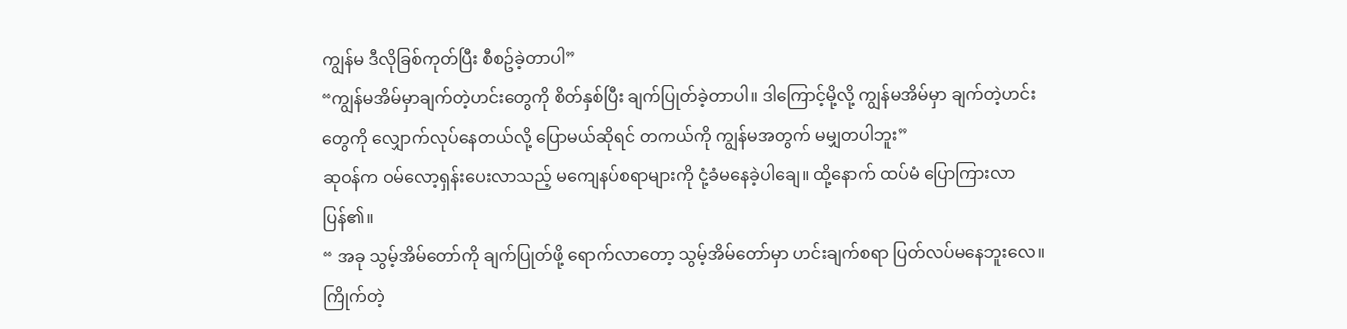ကျွန်မ ဒီလိုခြစ်ကုတ်ပြီး စီစဥ်ခဲ့တာပါ”
“ကျွန်မအိမ်မှာချက်တဲ့ဟင်းတွေကို စိတ်နှစ်ပြီး ချက်ပြုတ်ခဲ့တာပါ။ ဒါကြောင့်မို့လို့ ကျွန်မအိမ်မှာ ချက်တဲ့ဟင်းတွေကို လျှောက်လုပ်နေတယ်လို့ ပြောမယ်ဆိုရင် တကယ်ကို ကျွန်မအတွက် မမျှတပါဘူး”
ဆုဝန်က ဝမ်လော့ရှန်းပေးလာသည့် မကျေနပ်စရာများကို ငုံ့ခံမနေခဲ့ပါချေ။ ထို့နောက် ထပ်မံ ပြောကြားလာပြန်၏။
“ အခု သွမ့်အိမ်တော်ကို ချက်ပြုတ်ဖို့ ရောက်လာတော့ သွမ့်အိမ်တော်မှာ ဟင်းချက်စရာ ပြတ်လပ်မနေဘူးလေ။ ကြိုက်တဲ့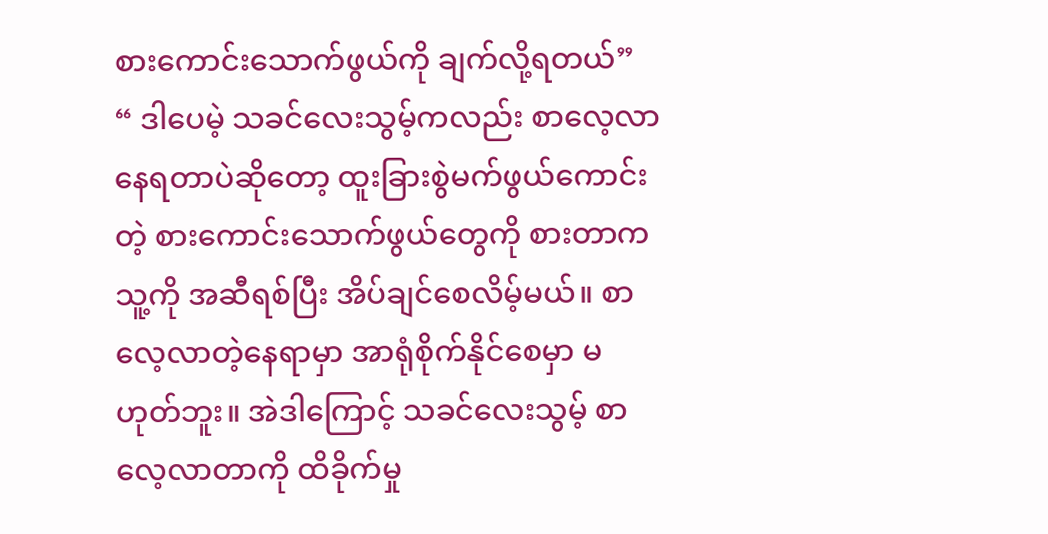စားကောင်းသောက်ဖွယ်ကို ချက်လို့ရတယ်”
“ ဒါပေမဲ့ သခင်လေးသွမ့်ကလည်း စာလေ့လာနေရတာပဲဆိုတော့ ထူးခြားစွဲမက်ဖွယ်ကောင်းတဲ့ စားကောင်းသောက်ဖွယ်တွေကို စားတာက သူ့ကို အဆီရစ်ပြီး အိပ်ချင်စေလိမ့်မယ်။ စာလေ့လာတဲ့နေရာမှာ အာရုံစိုက်နိုင်စေမှာ မဟုတ်ဘူး။ အဲဒါကြောင့် သခင်လေးသွမ့် စာလေ့လာတာကို ထိခိုက်မှု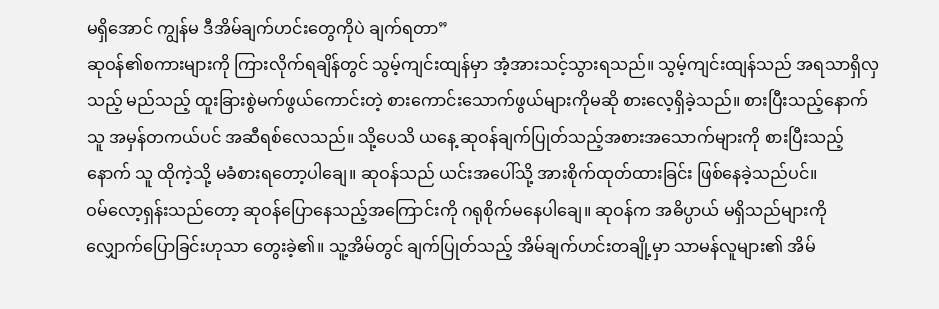မရှိအောင် ကျွန်မ ဒီအိမ်ချက်ဟင်းတွေကိုပဲ ချက်ရတာ”
ဆုဝန်၏စကားများကို ကြားလိုက်ရချိန်တွင် သွမ့်ကျင်းထျန်မှာ အံ့အားသင့်သွားရသည်။ သွမ့်ကျင်းထျန်သည် အရသာရှိလှသည့် မည်သည့် ထူးခြားစွဲမက်ဖွယ်ကောင်းတဲ့ စားကောင်းသောက်ဖွယ်များကိုမဆို စားလေ့ရှိခဲ့သည်။ စားပြီးသည့်နောက် သူ အမှန်တကယ်ပင် အဆီရစ်လေသည်။ သို့ပေသိ ယနေ့ ဆုဝန်ချက်ပြုတ်သည့်အစားအသောက်များကို စားပြီးသည့်နောက် သူ ထိုကဲ့သို့ မခံစားရတော့ပါချေ။ ဆုဝန်သည် ယင်းအပေါ်သို့ အားစိုက်ထုတ်ထားခြင်း ဖြစ်နေခဲ့သည်ပင်။
ဝမ်လော့ရှန်းသည်တော့ ဆုဝန်ပြောနေသည့်အကြောင်းကို ဂရုစိုက်မနေပါချေ။ ဆုဝန်က အဓိပ္ပာယ် မရှိသည်များကို လျှောက်ပြောခြင်းဟုသာ တွေးခဲ့၏။ သူ့အိမ်တွင် ချက်ပြုတ်သည့် အိမ်ချက်ဟင်းတချို့မှာ သာမန်လူများ၏ အိမ်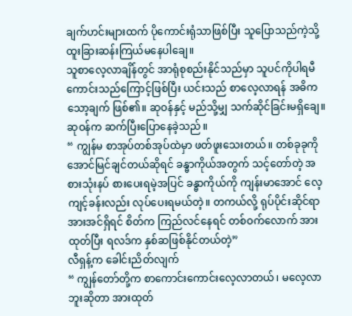ချက်ဟင်းများထက် ပိုကောင်းရုံသာဖြစ်ပြီး သူပြောသည်ကဲ့သို့ ထူးခြားဆန်းကြယ်မနေပါချေ။
သူစာလေ့လာချိန်တွင် အာရုံစုစည်းနိုင်သည်မှာ သူပင်ကိုပါရမီ ကောင်းသည်ကြောင့်ဖြစ်ပြီး ယင်းသည် စာလေ့လာရန် အဓိကသော့ချက် ဖြစ်၏။ ဆုဝန်နှင့် မည်သို့မျှ သက်ဆိုင်ခြင်းမရှိချေ။
ဆုဝန်က ဆက်ပြီးပြောနေခဲ့သည်။
“ ကျွန်မ စာအုပ်တစ်အုပ်ထဲမှာ ဖတ်ဖူးသေးတယ်။ တစ်ခုခုကို အောင်မြင်ချင်တယ်ဆိုရင် ခန္ဓာကိုယ်အတွက် သင့်တော်တဲ့ အစားသုံးနပ် စားပေးရမဲ့အပြင် ခန္ဓာကိုယ်ကို ကျန်းမာအောင် လေ့ကျင့်ခန်းလည်း လုပ်ပေးရမယ်တဲ့။ တကယ်လို့ ရုပ်ပိုင်းဆိုင်ရာ အားအင်ရှိရင် စိတ်က ကြည်လင်နေရင် တစ်ဝက်လောက် အားထုတ်ပြီး ရလဒ်က နှစ်ဆဖြစ်နိုင်တယ်တဲ့”
လီရှန့်က ခေါင်းညိတ်လျက်
“ ကျွန်တော်တို့က စာကောင်းကောင်းလေ့လာတယ်၊ မလေ့လာဘူးဆိုတာ အားထုတ်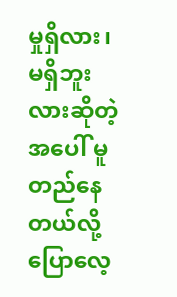မှုရှိလား၊ မရှိဘူးလားဆိုတဲ့အပေါ် မူတည်နေတယ်လို့ ပြောလေ့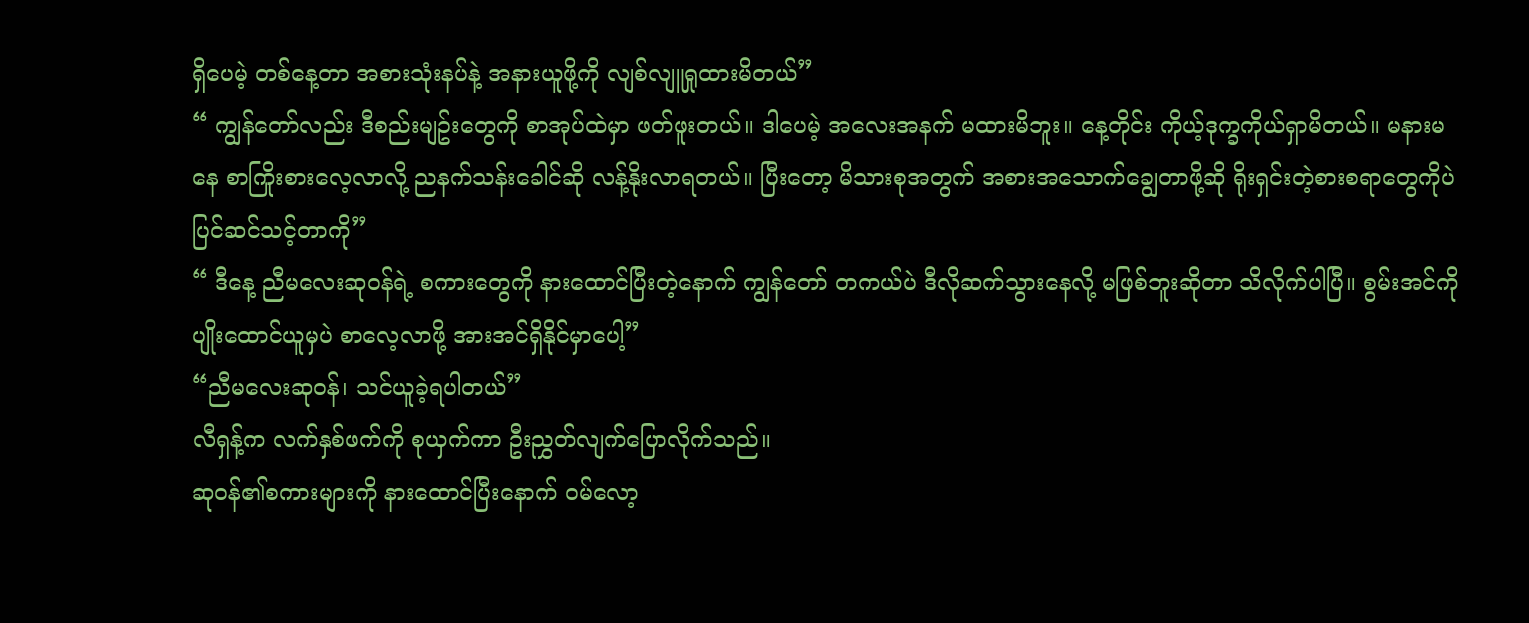ရှိပေမဲ့ တစ်နေ့တာ အစားသုံးနပ်နဲ့ အနားယူဖို့ကို လျစ်လျူရှုထားမိတယ်”
“ ကျွန်တော်လည်း ဒီစည်းမျဥ်းတွေကို စာအုပ်ထဲမှာ ဖတ်ဖူးတယ်။ ဒါပေမဲ့ အလေးအနက် မထားမိဘူး။ နေ့တိုင်း ကိုယ့်ဒုက္ခကိုယ်ရှာမိတယ်။ မနားမနေ စာကြိုးစားလေ့လာလို့ ညနက်သန်းခေါင်ဆို လန့်နိုးလာရတယ်။ ပြီးတော့ မိသားစုအတွက် အစားအသောက်ချွေတာဖို့ဆို ရိုးရှင်းတဲ့စားစရာတွေကိုပဲ ပြင်ဆင်သင့်တာကို”
“ ဒီနေ့ ညီမလေးဆုဝန်ရဲ့ စကားတွေကို နားထောင်ပြီးတဲ့နောက် ကျွန်တော် တကယ်ပဲ ဒီလိုဆက်သွားနေလို့ မဖြစ်ဘူးဆိုတာ သိလိုက်ပါပြီ။ စွမ်းအင်ကို ပျိုးထောင်ယူမှပဲ စာလေ့လာဖို့ အားအင်ရှိနိုင်မှာပေါ့”
“ညီမလေးဆုဝန်၊ သင်ယူခဲ့ရပါတယ်”
လီရှန့်က လက်နှစ်ဖက်ကို စုယှက်ကာ ဦးညွှတ်လျက်ပြောလိုက်သည်။
ဆုဝန်၏စကားများကို နားထောင်ပြီးနောက် ဝမ်လော့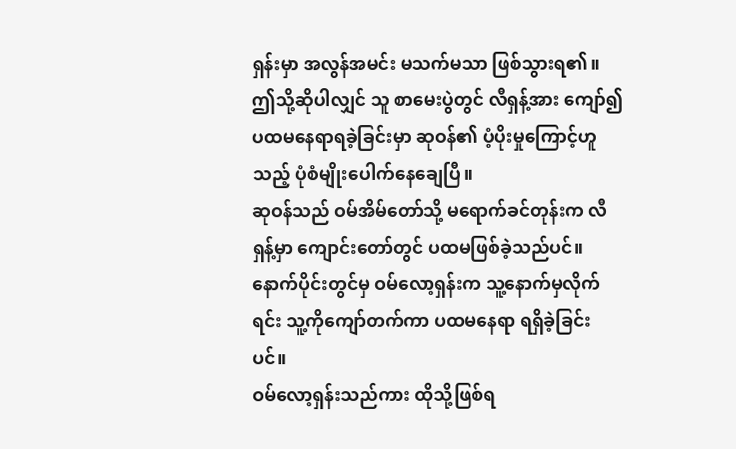ရှန်းမှာ အလွန်အမင်း မသက်မသာ ဖြစ်သွားရ၏။ ဤသို့ဆိုပါလျှင် သူ စာမေးပွဲတွင် လီရှန့်အား ကျော်၍ ပထမနေရာရခဲ့ခြင်းမှာ ဆုဝန်၏ ပံ့ပိုးမှုကြောင့်ဟူသည့် ပုံစံမျိုးပေါက်နေချေပြီ။
ဆုဝန်သည် ဝမ်အိမ်တော်သို့ မရောက်ခင်တုန်းက လီရှန့်မှာ ကျောင်းတော်တွင် ပထမဖြစ်ခဲ့သည်ပင်။ နောက်ပိုင်းတွင်မှ ဝမ်လော့ရှန်းက သူ့နောက်မှလိုက်ရင်း သူ့ကိုကျော်တက်ကာ ပထမနေရာ ရရှိခဲ့ခြင်းပင်။
ဝမ်လော့ရှန်းသည်ကား ထိုသို့ဖြစ်ရ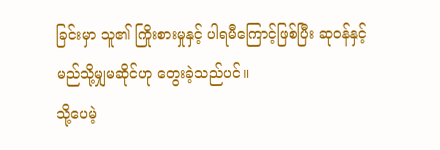ခြင်းမှာ သူ၏ ကြိုးစားမှုနှင့် ပါရမီကြောင့်ဖြစ်ပြီး ဆုဝန်နှင့် မည်သို့မျှမဆိုင်ဟု တွေးခဲ့သည်ပင်။
သို့ပေမဲ့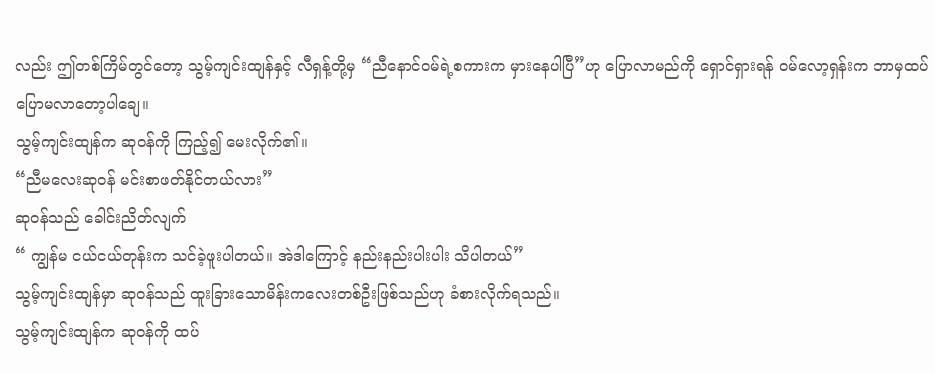လည်း ဤတစ်ကြိမ်တွင်တော့ သွမ့်ကျင်းထျန်နှင့် လီရှန့်တို့မှ “ညီနောင်ဝမ်ရဲ့စကားက မှားနေပါပြီ”ဟု ပြောလာမည်ကို ရှောင်ရှားရန် ဝမ်လော့ရှန်းက ဘာမှထပ်ပြောမလာတော့ပါချေ။
သွမ့်ကျင်းထျန်က ဆုဝန်ကို ကြည့်၍ မေးလိုက်၏။
“ညီမလေးဆုဝန် မင်းစာဖတ်နိုင်တယ်လား”
ဆုဝန်သည် ခေါင်းညိတ်လျက်
“ ကျွန်မ ငယ်ငယ်တုန်းက သင်ခဲ့ဖူးပါတယ်။ အဲဒါကြောင့် နည်းနည်းပါးပါး သိပါတယ်”
သွမ့်ကျင်းထျန်မှာ ဆုဝန်သည် ထူးခြားသောမိန်းကလေးတစ်ဦးဖြစ်သည်ဟု ခံစားလိုက်ရသည်။
သွမ့်ကျင်းထျန်က ဆုဝန်ကို ထပ်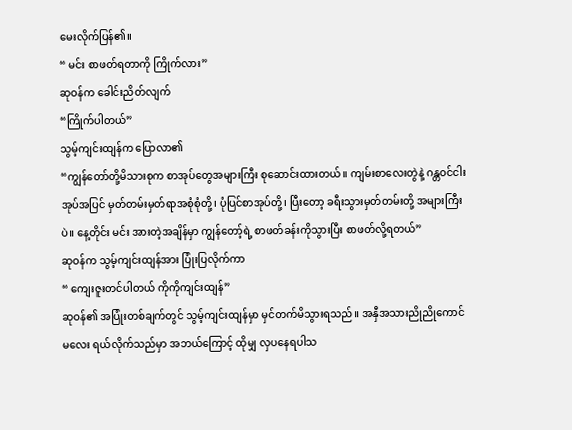မေးလိုက်ပြန်၏။
“ မင်း စာဖတ်ရတာကို ကြိုက်လား”
ဆုဝန်က ခေါင်းညိတ်လျက်
“ကြိုက်ပါတယ်”
သွမ့်ကျင်းထျန်က ပြောလာ၏
“ကျွန်တော်တို့မိသားစုက စာအုပ်တွေအများကြီး စုဆောင်းထားတယ်။ ကျမ်းစာလေးတွဲနဲ့ ဂန္တဝင်ငါးအုပ်အပြင် မှတ်တမ်းမှတ်ရာအစုံစုံတို့၊ ပုံပြင်စာအုပ်တို့၊ ပြီးတော့ ခရီးသွားမှတ်တမ်းတို့ အများကြီးပဲ။ နေ့တိုင်း မင်း အားတဲ့အချိန်မှာ ကျွန်တော့်ရဲ့ စာဖတ်ခန်းကိုသွားပြီး စာဖတ်လို့ရတယ်”
ဆုဝန်က သွမ့်ကျင်းထျန်အား ပြုံးပြလိုက်ကာ
“ ကျေးဇူးတင်ပါတယ် ကိုကိုကျင်းထျန်”
ဆုဝန်၏ အပြုံးတစ်ချက်တွင် သွမ့်ကျင်းထျန်မှာ မှင်တက်မိသွားရသည်။ အနှီအသားညိုညိုကောင်မလေး ရယ်လိုက်သည်မှာ အဘယ်ကြောင့် ထိုမျှ လှပနေရပါသ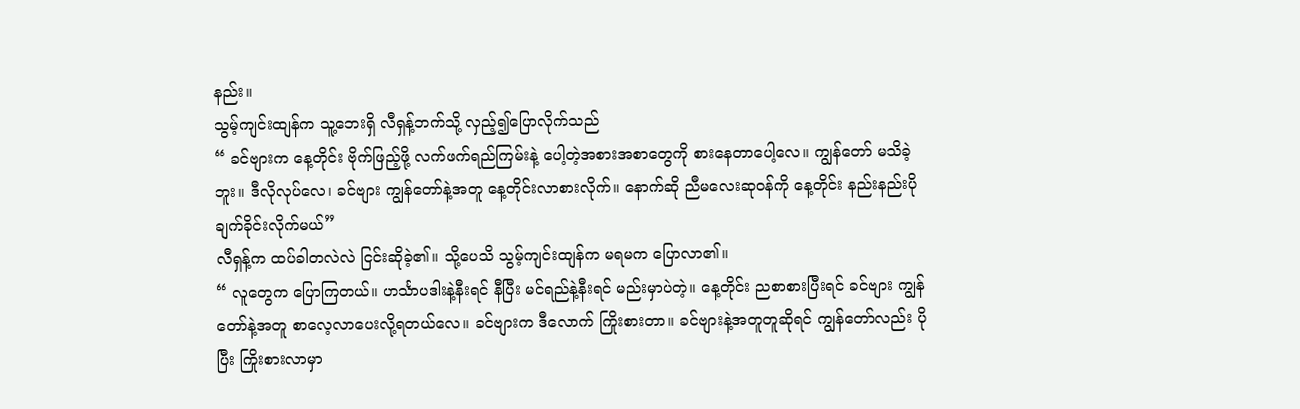နည်း။
သွမ့်ကျင်းထျန်က သူ့ဘေးရှိ လီရှန့်ဘက်သို့ လှည့်၍ပြောလိုက်သည်
“ ခင်ဗျားက နေ့တိုင်း ဗိုက်ဖြည့်ဖို့ လက်ဖက်ရည်ကြမ်းနဲ့ ပေါ့တဲ့အစားအစာတွေကို စားနေတာပေါ့လေ။ ကျွန်တော် မသိခဲ့ဘူး။ ဒီလိုလုပ်လေ၊ ခင်ဗျား ကျွန်တော်နဲ့အတူ နေ့တိုင်းလာစားလိုက်။ နောက်ဆို ညီမလေးဆုဝန်ကို နေ့တိုင်း နည်းနည်းပိုချက်ခိုင်းလိုက်မယ်”
လီရှန့်က ထပ်ခါတလဲလဲ ငြင်းဆိုခဲ့၏။ သို့ပေသိ သွမ့်ကျင်းထျန်က မရမက ပြောလာ၏။
“ လူတွေက ပြောကြတယ်။ ဟင်္သာပဒါးနဲ့နီးရင် နီပြီး မင်ရည်နဲ့နီးရင် မည်းမှာပဲတဲ့။ နေ့တိုင်း ညစာစားပြီးရင် ခင်ဗျား ကျွန်တော်နဲ့အတူ စာလေ့လာပေးလို့ရတယ်လေ။ ခင်ဗျားက ဒီလောက် ကြိုးစားတာ။ ခင်ဗျားနဲ့အတူတူဆိုရင် ကျွန်တော်လည်း ပိုပြီး ကြိုးစားလာမှာ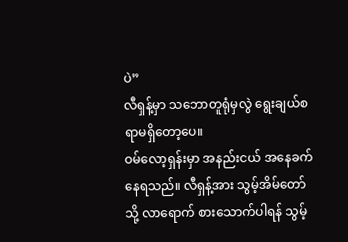ပဲ”
လီရှန့်မှာ သဘောတူရုံမှလွဲ ရွေးချယ်စရာမရှိတော့ပေ။
ဝမ်လော့ရှန်းမှာ အနည်းငယ် အနေခက်နေရသည်။ လီရှန့်အား သွမ့်အိမ်တော်သို့ လာရောက် စားသောက်ပါရန် သွမ့်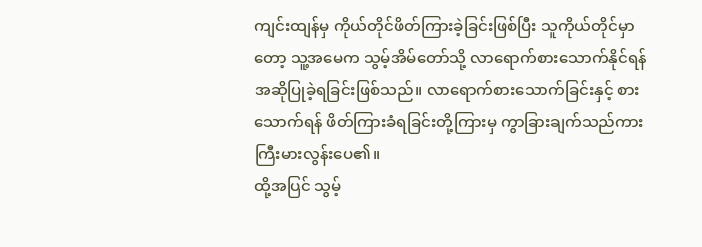ကျင်းထျန်မှ ကိုယ်တိုင်ဖိတ်ကြားခဲ့ခြင်းဖြစ်ပြီး သူကိုယ်တိုင်မှာတော့ သူ့အမေက သွမ့်အိမ်တော်သို့ လာရောက်စားသောက်နိုင်ရန် အဆိုပြုခဲ့ရခြင်းဖြစ်သည်။ လာရောက်စားသောက်ခြင်းနှင့် စားသောက်ရန် ဖိတ်ကြားခံရခြင်းတို့ကြားမှ ကွာခြားချက်သည်ကား ကြီးမားလွန်းပေ၏။
ထို့အပြင် သွမ့်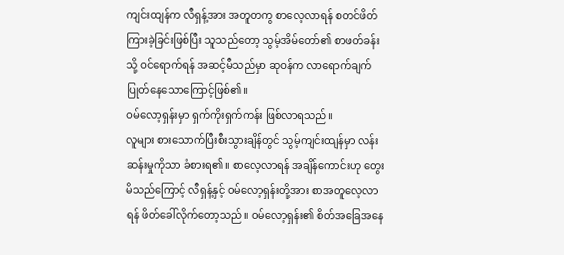ကျင်းထျန်က လီရှန့်အား အတူတကွ စာလေ့လာရန် စတင်ဖိတ်ကြားခဲ့ခြင်းဖြစ်ပြီး သူသည်တော့ သွမ့်အိမ်တော်၏ စာဖတ်ခန်းသို့ ဝင်ရောက်ရန် အဆင့်မီသည်မှာ ဆုဝန်က လာရောက်ချက်ပြုတ်နေသောကြောင့်ဖြစ်၏။
ဝမ်လော့ရှန်းမှာ ရှက်ကိုးရှက်ကန်း ဖြစ်လာရသည်။
လူများ စားသောက်ပြီးစီးသွားချိန်တွင် သွမ့်ကျင်းထျန်မှာ လန်းဆန်းမှုကိုသာ ခံစားရ၏။ စာလေ့လာရန် အချိန်ကောင်းဟု တွေးမိသည်ကြောင့် လီရှန့်နှင့် ဝမ်လော့ရှန်းတို့အား စာအတူလေ့လာရန် ဖိတ်ခေါ်လိုက်တော့သည်။ ဝမ်လော့ရှန်း၏ စိတ်အခြေအနေ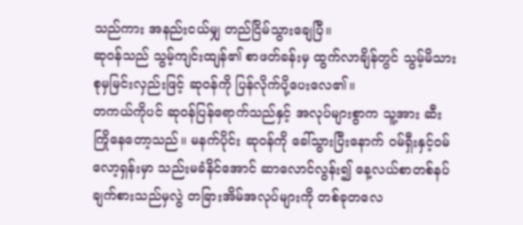သည်ကား အနည်းငယ်မျှ တည်ငြိမ်သွားချေပြီ။
ဆုဝန်သည် သွမ့်ကျင်းထျန်၏ စာဖတ်ခန်းမှ ထွက်လာချိန်တွင် သွမ့်မိသားစုမှမြင်းလှည်းဖြင့် ဆုဝန်ကို ပြန်လိုက်ပို့ပေးလေ၏။
တကယ်ကိုပင် ဆုဝန်ပြန်ရောက်သည်နှင့် အလုပ်များစွာက သူ့အား ဆီးကြိုနေတော့သည်။ မနက်ပိုင်း ဆုဝန်ကို ခေါ်သွားပြီးနောက် ဝမ်ရှီးနှင့်ဝမ်လော့ရှန်းမှာ သည်းမခံနိင်အောင် ဆာလောင်လွန်း၍ နေ့လယ်စာတစ်နပ် ချက်စားသည်မှလွဲ တခြားအိမ်အလုပ်များကို တစ်ခုတလေ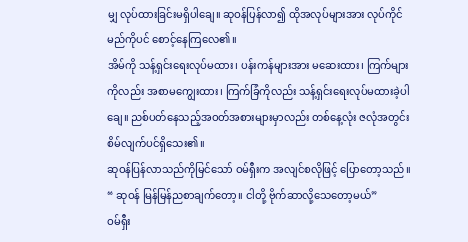မျှ လုပ်ထားခြင်းမရှိပါချေ။ ဆုဝန်ပြန်လာ၍ ထိုအလုပ်များအား လုပ်ကိုင်မည်ကိုပင် စောင့်နေကြလေ၏။
အိမ်ကို သန့်ရှင်းရေးလုပ်မထား၊ ပန်းကန်များအား မဆေးထား၊ ကြက်များကိုလည်း အစာမကျွေးထား၊ ကြက်ခြံကိုလည်း သန့်ရှင်းရေးလုပ်မထားခဲ့ပါချေ။ ညစ်ပတ်နေသည့်အဝတ်အစားများမှာလည်း တစ်နေ့လုံး ဇလုံအတွင်းစိမ်လျက်ပင်ရှိသေး၏။
ဆုဝန်ပြန်လာသည်ကိုမြင်သော် ဝမ်ရှီးက အလျင်စလိုဖြင့် ပြောတော့သည်။
“ ဆုဝန် မြန်မြန်ညစာချက်တော့။ ငါတို့ ဗိုက်ဆာလို့သေတော့မယ်”
ဝမ်ရှီး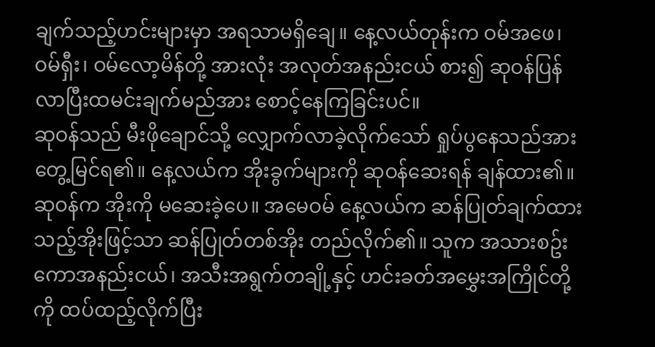ချက်သည့်ဟင်းများမှာ အရသာမရှိချေ။ နေ့လယ်တုန်းက ဝမ်အဖေ၊ ဝမ်ရှီး၊ ဝမ်လော့မိန်တို့ အားလုံး အလုတ်အနည်းငယ် စား၍ ဆုဝန်ပြန်လာပြီးထမင်းချက်မည်အား စောင့်နေကြခြင်းပင်။
ဆုဝန်သည် မီးဖိုချောင်သို့ လျှောက်လာခဲ့လိုက်သော် ရှုပ်ပွနေသည်အား တွေ့မြင်ရ၏။ နေ့လယ်က အိုးခွက်များကို ဆုဝန်ဆေးရန် ချန်ထား၏။
ဆုဝန်က အိုးကို မဆေးခဲ့ပေ။ အမေဝမ် နေ့လယ်က ဆန်ပြုတ်ချက်ထားသည့်အိုးဖြင့်သာ ဆန်ပြုတ်တစ်အိုး တည်လိုက်၏။ သူက အသားစဥ်းကောအနည်းငယ်၊ အသီးအရွက်တချို့နှင့် ဟင်းခတ်အမွှေးအကြိုင်တို့ကို ထပ်ထည့်လိုက်ပြီး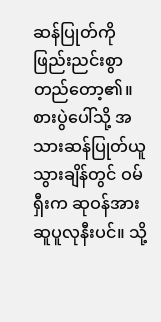ဆန်ပြုတ်ကို ဖြည်းညင်းစွာ တည်တော့၏။
စားပွဲပေါ်သို့ အသားဆန်ပြုတ်ယူသွားချိန်တွင် ဝမ်ရှီးက ဆုဝန်အား ဆူပူလုနီးပင်။ သို့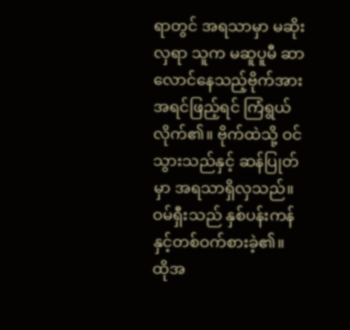ရာတွင် အရသာမှာ မဆိုးလှရာ သူက မဆူပူမီ ဆာလောင်နေသည့်ဗိုက်အား အရင်ဖြည့်ရင် ကြံရွယ်လိုက်၏။ ဗိုက်ထဲသို့ ဝင်သွားသည်နှင့် ဆန်ပြုတ်မှာ အရသာရှိလှသည်။ ဝမ်ရှီးသည် နှစ်ပန်းကန်နှင့်တစ်ဝက်စားခဲ့၏။
ထိုအ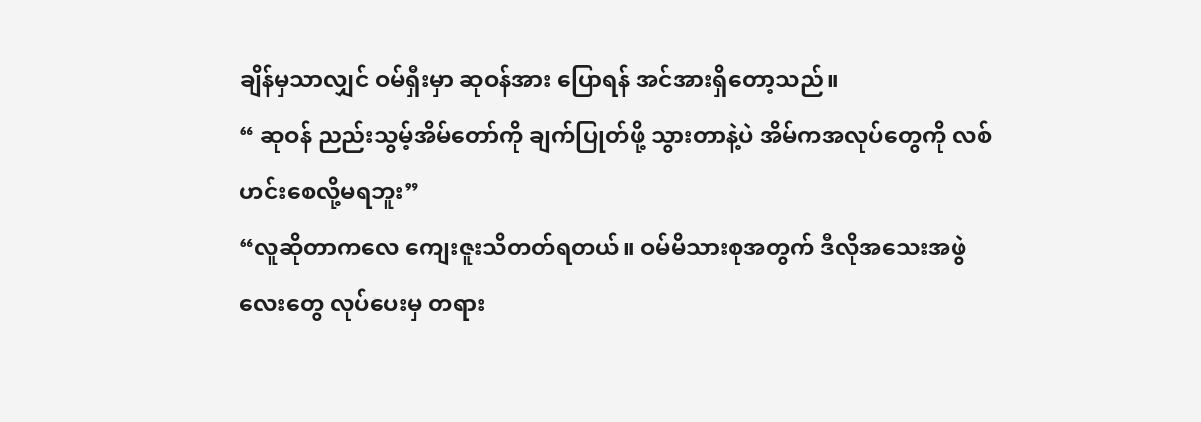ချိန်မှသာလျှင် ဝမ်ရှီးမှာ ဆုဝန်အား ပြောရန် အင်အားရှိတော့သည်။
“ ဆုဝန် ညည်းသွမ့်အိမ်တော်ကို ချက်ပြုတ်ဖို့ သွားတာနဲ့ပဲ အိမ်ကအလုပ်တွေကို လစ်ဟင်းစေလို့မရဘူး”
“လူဆိုတာကလေ ကျေးဇူးသိတတ်ရတယ်။ ဝမ်မိသားစုအတွက် ဒီလိုအသေးအဖွဲလေးတွေ လုပ်ပေးမှ တရား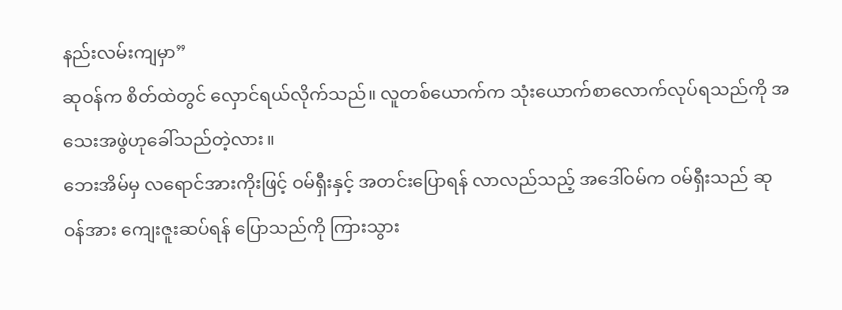နည်းလမ်းကျမှာ”
ဆုဝန်က စိတ်ထဲတွင် လှောင်ရယ်လိုက်သည်။ လူတစ်ယောက်က သုံးယောက်စာလောက်လုပ်ရသည်ကို အသေးအဖွဲဟုခေါ်သည်တဲ့လား။
ဘေးအိမ်မှ လရောင်အားကိုးဖြင့် ဝမ်ရှီးနှင့် အတင်းပြောရန် လာလည်သည့် အဒေါ်ဝမ်က ဝမ်ရှီးသည် ဆုဝန်အား ကျေးဇူးဆပ်ရန် ပြောသည်ကို ကြားသွား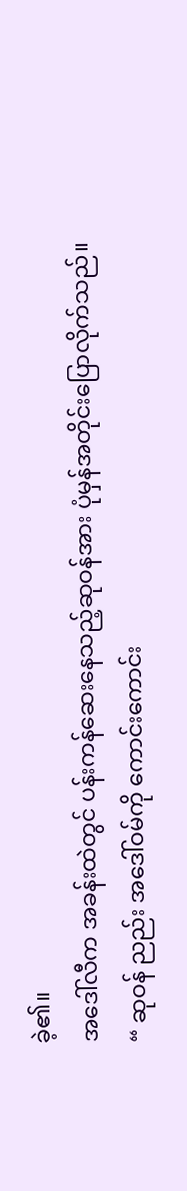ခဲ့၏။
အဒေါ်လီက အခန်းထဲတွင် ပန်းကန်ဆေးနေသည့်ဆုဝန်အား ပုံမှန်အတိုင်းပြောလိုက်သည်။
“ ဆုဝန် ညည်း အဒေါ်ဝမ်ကို ကောင်းကောင်း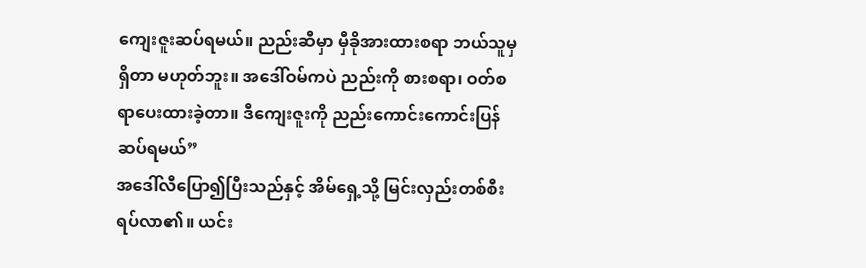ကျေးဇူးဆပ်ရမယ်။ ညည်းဆီမှာ မှီခိုအားထားစရာ ဘယ်သူမှရှိတာ မဟုတ်ဘူး။ အဒေါ်ဝမ်ကပဲ ညည်းကို စားစရာ၊ ဝတ်စရာပေးထားခဲ့တာ။ ဒီကျေးဇူးကို ညည်းကောင်းကောင်းပြန်ဆပ်ရမယ်”
အဒေါ်လီပြော၍ပြီးသည်နှင့် အိမ်ရှေ့သို့ မြင်းလှည်းတစ်စီး ရပ်လာ၏။ ယင်း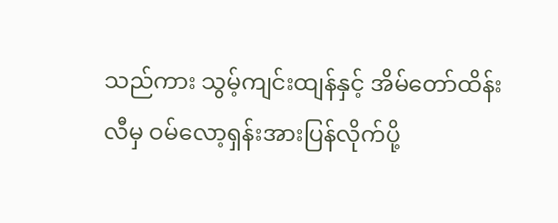သည်ကား သွမ့်ကျင်းထျန်နှင့် အိမ်တော်ထိန်းလီမှ ဝမ်လော့ရှန်းအားပြန်လိုက်ပို့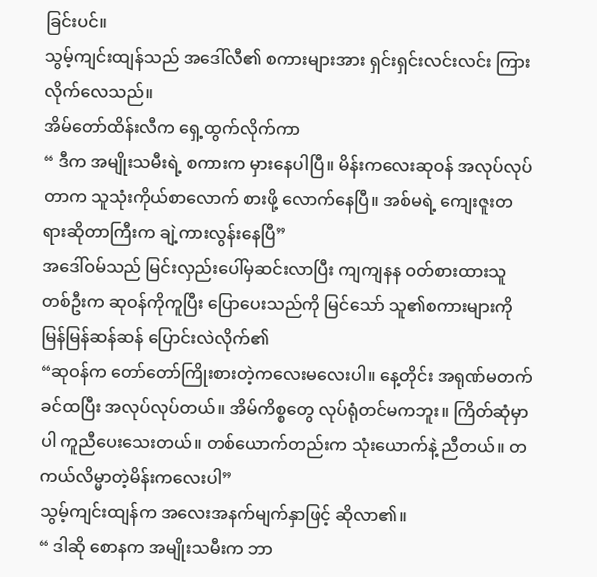ခြင်းပင်။
သွမ့်ကျင်းထျန်သည် အဒေါ်လီ၏ စကားများအား ရှင်းရှင်းလင်းလင်း ကြားလိုက်လေသည်။
အိမ်တော်ထိန်းလီက ရှေ့ထွက်လိုက်ကာ
“ ဒီက အမျိုးသမီးရဲ့ စကားက မှားနေပါပြီ။ မိန်းကလေးဆုဝန် အလုပ်လုပ်တာက သူသုံးကိုယ်စာလောက် စားဖို့ လောက်နေပြီ။ အစ်မရဲ့ ကျေးဇူးတရားဆိုတာကြီးက ချဲ့ကားလွန်းနေပြီ”
အဒေါ်ဝမ်သည် မြင်းလှည်းပေါ်မှဆင်းလာပြီး ကျကျနန ဝတ်စားထားသူတစ်ဦးက ဆုဝန်ကိုကူပြီး ပြောပေးသည်ကို မြင်သော် သူ၏စကားများကို မြန်မြန်ဆန်ဆန် ပြောင်းလဲလိုက်၏
“ဆုဝန်က တော်တော်ကြိုးစားတဲ့ကလေးမလေးပါ။ နေ့တိုင်း အရုဏ်မတက်ခင်ထပြီး အလုပ်လုပ်တယ်။ အိမ်ကိစ္စတွေ လုပ်ရုံတင်မကဘူး။ ကြိတ်ဆုံမှာပါ ကူညီပေးသေးတယ်။ တစ်ယောက်တည်းက သုံးယောက်နဲ့ ညီတယ်။ တကယ်လိမ္မာတဲ့မိန်းကလေးပါ”
သွမ့်ကျင်းထျန်က အလေးအနက်မျက်နှာဖြင့် ဆိုလာ၏။
“ ဒါဆို စောနက အမျိုးသမီးက ဘာ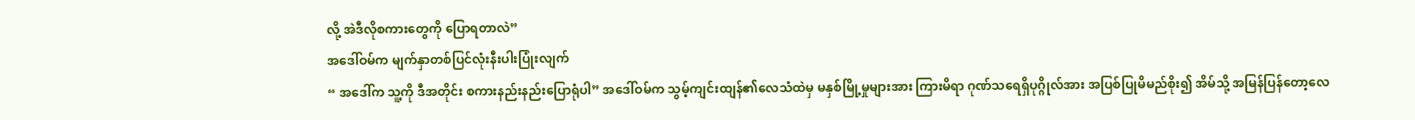လို့ အဲဒီလိုစကားတွေကို ပြောရတာလဲ”
အဒေါ်ဝမ်က မျက်နှာတစ်ပြင်လုံးနီးပါးပြုံးလျက်
“ အဒေါ်က သူ့ကို ဒီအတိုင်း စကားနည်းနည်းပြောရုံပါ” အဒေါ်ဝမ်က သွမ့်ကျင်းထျန်၏လေသံထဲမှ မနှစ်မြို့မှုများအား ကြားမိရာ ဂုဏ်သရေရှိပုဂ္ဂိုလ်အား အပြစ်ပြုမိမည်စိုး၍ အိမ်သို့ အမြန်ပြန်တော့လေ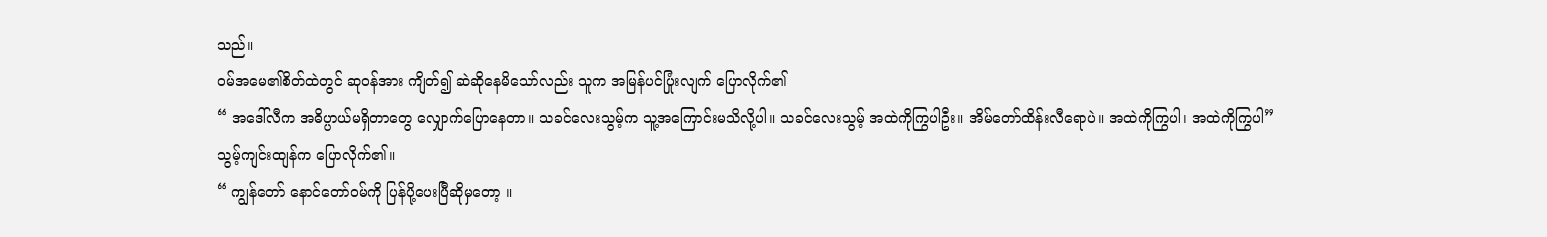သည်။
ဝမ်အမေ၏စိတ်ထဲတွင် ဆုဝန်အား ကျိတ်၍ ဆဲဆိုနေမိသော်လည်း သူက အမြန်ပင်ပြုံးလျက် ပြောလိုက်၏
“ အဒေါ်လီက အဓိပ္ပာယ်မရှိတာတွေ လျှောက်ပြောနေတာ။ သခင်လေးသွမ့်က သူ့အကြောင်းမသိလို့ပါ။ သခင်လေးသွမ့် အထဲကိုကြွပါဦး။ အိမ်တော်ထိန်းလီရောပဲ။ အထဲကိုကြွပါ၊ အထဲကိုကြွပါ”
သွမ့်ကျင်းထျန်က ပြောလိုက်၏။
“ ကျွန်တော် နောင်တော်ဝမ်ကို ပြန်ပို့ပေးပြီဆိုမှတော့ ။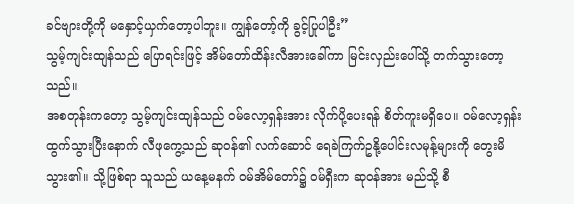ခင်ဗျားတို့ကို မနှောင့်ယှက်တော့ပါဘူး။ ကျွန်တော့်ကို ခွင့်ပြုပါဦး”
သွမ့်ကျင်းထျန်သည် ပြောရင်းဖြင့် အိမ်တော်ထိန်းလီအားခေါ်ကာ မြင်းလှည်းပေါ်သို့ တက်သွားတော့သည်။
အစတုန်းကတော့ သွမ့်ကျင်းထျန်သည် ဝမ်လော့ရှန်းအား လိုက်ပို့ပေးရန် စိတ်ကူးမရှိပေ။ ဝမ်လော့ရှန်း ထွက်သွားပြီးနောက် လီဖုကွေ့သည် ဆုဝန်၏ လက်ဆောင် ရေခဲကြက်ဥနို့ပေါင်းလမုန့်များကို တွေးမိသွား၏။ သို့ဖြစ်ရာ သူသည် ယနေ့မနက် ဝမ်အိမ်တော်၌ ဝမ်ရှီးက ဆုဝန်အား မည်သို့ စီ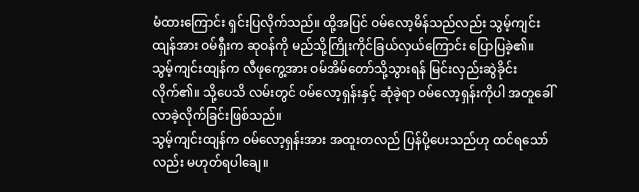မံထားကြောင်း ရှင်းပြလိုက်သည်။ ထို့အပြင် ဝမ်လော့မိန်သည်လည်း သွမ့်ကျင်းထျန်အား ဝမ်ရှီးက ဆုဝန်ကို မည်သို့ကြိုးကိုင်ခြယ်လှယ်ကြောင်း ပြောပြခဲ့၏။
သွမ့်ကျင်းထျန်က လီဖုကွေ့အား ဝမ်အိမ်တော်သို့သွားရန် မြင်းလှည်းဆွဲခိုင်းလိုက်၏။ သို့ပေသိ လမ်းတွင် ဝမ်လော့ရှန်းနှင့် ဆုံခဲ့ရာ ဝမ်လော့ရှန်းကိုပါ အတူခေါ်လာခဲ့လိုက်ခြင်းဖြစ်သည်။
သွမ့်ကျင်းထျန်က ဝမ်လော့ရှန်းအား အထူးတလည် ပြန်ပို့ပေးသည်ဟု ထင်ရသော်လည်း မဟုတ်ရပါချေ။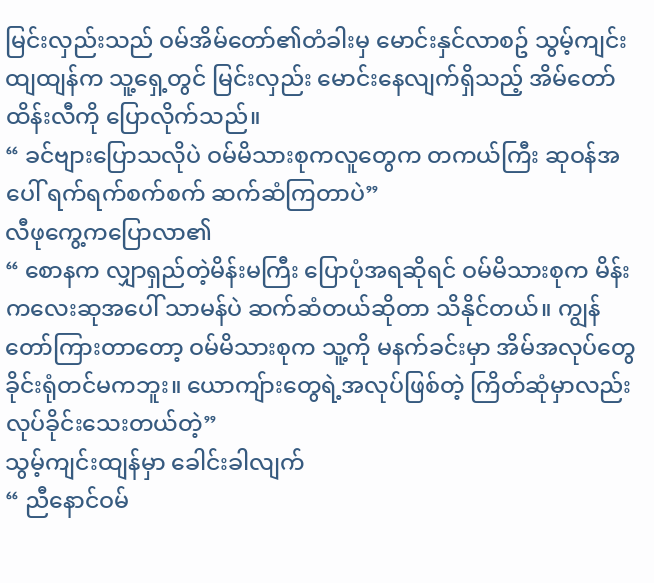မြင်းလှည်းသည် ဝမ်အိမ်တော်၏တံခါးမှ မောင်းနှင်လာစဥ် သွမ့်ကျင်းထျထျန်က သူ့ရှေ့တွင် မြင်းလှည်း မောင်းနေလျက်ရှိသည့် အိမ်တော်ထိန်းလီကို ပြောလိုက်သည်။
“ ခင်ဗျားပြောသလိုပဲ ဝမ်မိသားစုကလူတွေက တကယ်ကြီး ဆုဝန်အပေါ် ရက်ရက်စက်စက် ဆက်ဆံကြတာပဲ”
လီဖုကွေ့ကပြောလာ၏
“ စောနက လျှာရှည်တဲ့မိန်းမကြီး ပြောပုံအရဆိုရင် ဝမ်မိသားစုက မိန်းကလေးဆုအပေါ် သာမန်ပဲ ဆက်ဆံတယ်ဆိုတာ သိနိုင်တယ်။ ကျွန်တော်ကြားတာတော့ ဝမ်မိသားစုက သူ့ကို မနက်ခင်းမှာ အိမ်အလုပ်တွေ ခိုင်းရုံတင်မကဘူး။ ယောကျ်ားတွေရဲ့အလုပ်ဖြစ်တဲ့ ကြိတ်ဆုံမှာလည်း လုပ်ခိုင်းသေးတယ်တဲ့”
သွမ့်ကျင်းထျန်မှာ ခေါင်းခါလျက်
“ ညီနောင်ဝမ်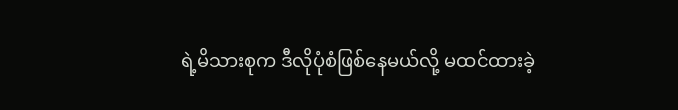ရဲ့မိသားစုက ဒီလိုပုံစံဖြစ်နေမယ်လို့ မထင်ထားခဲ့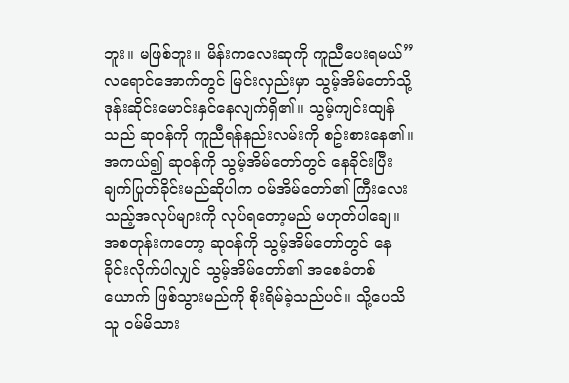ဘူး။ မဖြစ်ဘူး။ မိန်းကလေးဆုကို ကူညီပေးရမယ်”
လရောင်အောက်တွင် မြင်းလှည်းမှာ သွမ့်အိမ်တော်သို့ ဒုန်းဆိုင်းမောင်းနှင်နေလျက်ရှိ၏။ သွမ့်ကျင်းထျန်သည် ဆုဝန်ကို ကူညီရန်နည်းလမ်းကို စဥ်းစားနေ၏။ အကယ်၍ ဆုဝန်ကို သွမ့်အိမ်တော်တွင် နေခိုင်းပြီး ချက်ပြုတ်ခိုင်းမည်ဆိုပါက ဝမ်အိမ်တော်၏ ကြီးလေးသည့်အလုပ်များကို လုပ်ရတော့မည် မဟုတ်ပါချေ။
အစတုန်းကတော့ ဆုဝန်ကို သွမ့်အိမ်တော်တွင် နေခိုင်းလိုက်ပါလျှင် သွမ့်အိမ်တော်၏ အစေခံတစ်ယောက် ဖြစ်သွားမည်ကို စိုးရိမ်ခဲ့သည်ပင်။ သို့ပေသိ သူ ဝမ်မိသား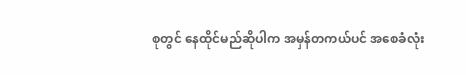စုတွင် နေထိုင်မည်ဆိုပါက အမှန်တကယ်ပင် အစေခံလုံး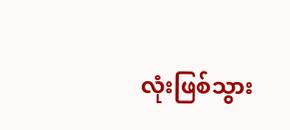လုံးဖြစ်သွား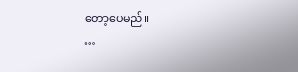တော့ပေမည်။
…